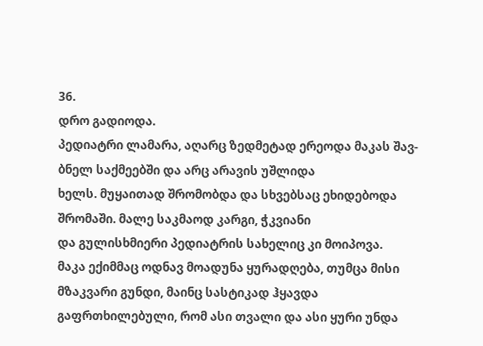36.
დრო გადიოდა.
პედიატრი ლამარა, აღარც ზედმეტად ერეოდა მაკას შავ-ბნელ საქმეებში და არც არავის უშლიდა
ხელს. მუყაითად შრომობდა და სხვებსაც ეხიდებოდა შრომაში. მალე საკმაოდ კარგი, ჭკვიანი
და გულისხმიერი პედიატრის სახელიც კი მოიპოვა.
მაკა ექიმმაც ოდნავ მოადუნა ყურადღება, თუმცა მისი მზაკვარი გუნდი, მაინც სასტიკად ჰყავდა გაფრთხილებული, რომ ასი თვალი და ასი ყური უნდა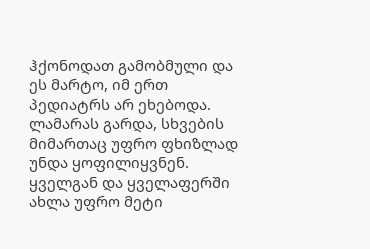ჰქონოდათ გამობმული და ეს მარტო, იმ ერთ პედიატრს არ ეხებოდა. ლამარას გარდა, სხვების მიმართაც უფრო ფხიზლად უნდა ყოფილიყვნენ. ყველგან და ყველაფერში ახლა უფრო მეტი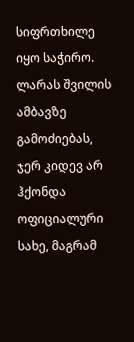სიფრთხილე იყო საჭირო.
ლარას შვილის ამბავზე გამოძიებას, ჯერ კიდევ არ ჰქონდა ოფიციალური სახე, მაგრამ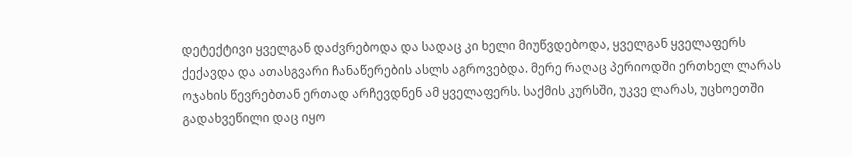დეტექტივი ყველგან დაძვრებოდა და სადაც კი ხელი მიუწვდებოდა, ყველგან ყველაფერს ქექავდა და ათასგვარი ჩანაწერების ასლს აგროვებდა. მერე რაღაც პერიოდში ერთხელ ლარას ოჯახის წევრებთან ერთად არჩევდნენ ამ ყველაფერს. საქმის კურსში, უკვე ლარას, უცხოეთში გადახვეწილი დაც იყო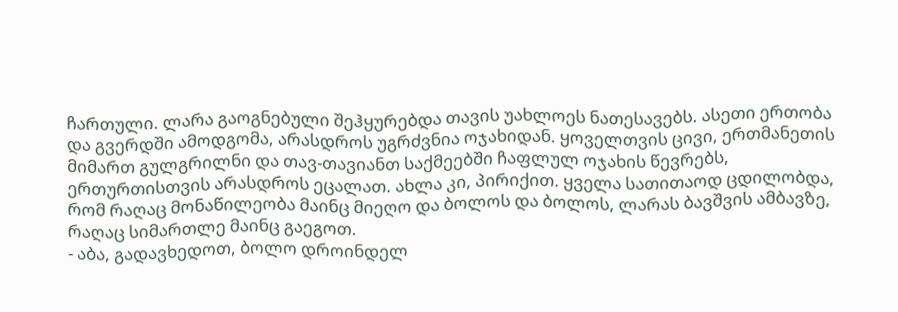ჩართული. ლარა გაოგნებული შეჰყურებდა თავის უახლოეს ნათესავებს. ასეთი ერთობა და გვერდში ამოდგომა, არასდროს უგრძვნია ოჯახიდან. ყოველთვის ცივი, ერთმანეთის მიმართ გულგრილნი და თავ-თავიანთ საქმეებში ჩაფლულ ოჯახის წევრებს, ერთურთისთვის არასდროს ეცალათ. ახლა კი, პირიქით. ყველა სათითაოდ ცდილობდა, რომ რაღაც მონაწილეობა მაინც მიეღო და ბოლოს და ბოლოს, ლარას ბავშვის ამბავზე, რაღაც სიმართლე მაინც გაეგოთ.
- აბა, გადავხედოთ, ბოლო დროინდელ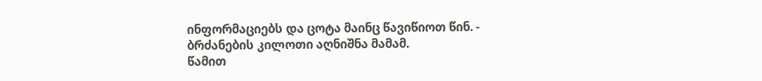ინფორმაციებს და ცოტა მაინც წავიწიოთ წინ. - ბრძანების კილოთი აღნიშნა მამამ.
წამით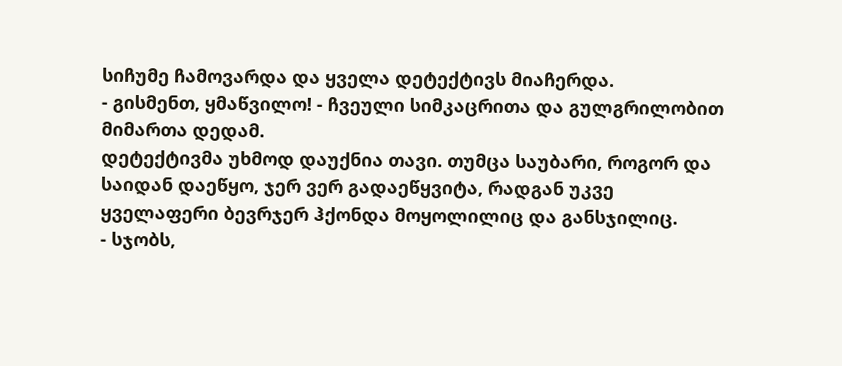სიჩუმე ჩამოვარდა და ყველა დეტექტივს მიაჩერდა.
- გისმენთ, ყმაწვილო! - ჩვეული სიმკაცრითა და გულგრილობით მიმართა დედამ.
დეტექტივმა უხმოდ დაუქნია თავი. თუმცა საუბარი, როგორ და საიდან დაეწყო, ჯერ ვერ გადაეწყვიტა, რადგან უკვე ყველაფერი ბევრჯერ ჰქონდა მოყოლილიც და განსჯილიც.
- სჯობს,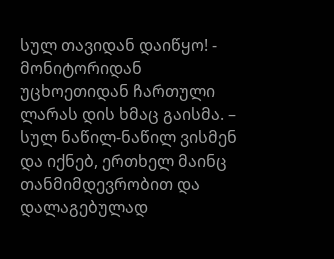სულ თავიდან დაიწყო! - მონიტორიდან უცხოეთიდან ჩართული ლარას დის ხმაც გაისმა. – სულ ნაწილ-ნაწილ ვისმენ და იქნებ, ერთხელ მაინც თანმიმდევრობით და დალაგებულად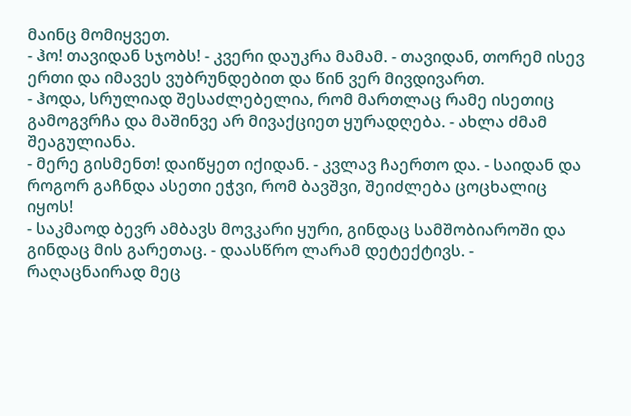მაინც მომიყვეთ.
- ჰო! თავიდან სჯობს! - კვერი დაუკრა მამამ. - თავიდან, თორემ ისევ ერთი და იმავეს ვუბრუნდებით და წინ ვერ მივდივართ.
- ჰოდა, სრულიად შესაძლებელია, რომ მართლაც რამე ისეთიც გამოგვრჩა და მაშინვე არ მივაქციეთ ყურადღება. - ახლა ძმამ შეაგულიანა.
- მერე გისმენთ! დაიწყეთ იქიდან. - კვლავ ჩაერთო და. - საიდან და როგორ გაჩნდა ასეთი ეჭვი, რომ ბავშვი, შეიძლება ცოცხალიც იყოს!
- საკმაოდ ბევრ ამბავს მოვკარი ყური, გინდაც სამშობიაროში და გინდაც მის გარეთაც. - დაასწრო ლარამ დეტექტივს. - რაღაცნაირად მეც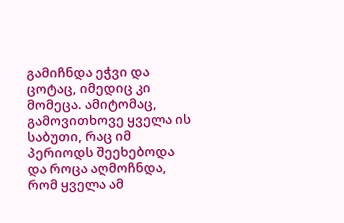გამიჩნდა ეჭვი და ცოტაც, იმედიც კი მომეცა. ამიტომაც, გამოვითხოვე ყველა ის საბუთი, რაც იმ პერიოდს შეეხებოდა და როცა აღმოჩნდა, რომ ყველა ამ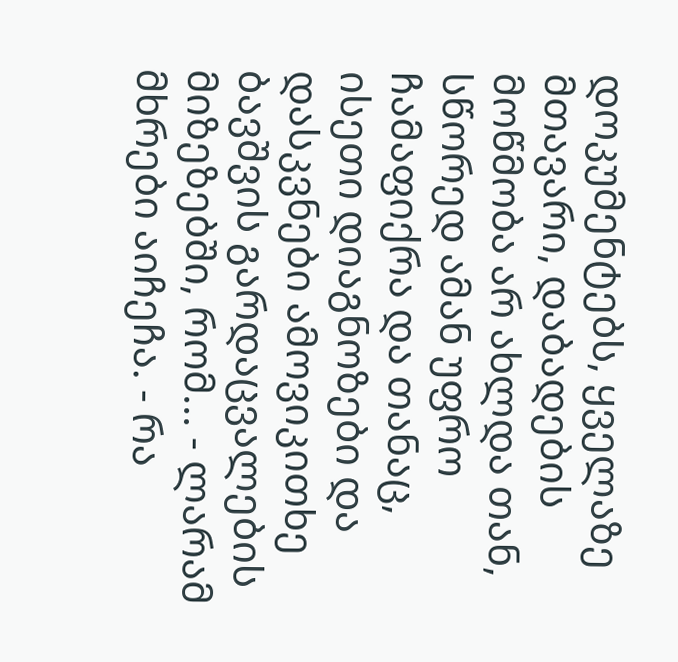დოკუმენტებს, ყველაზე მთავარი, დაბადების მოწმობა არ ახლდა თან, სწორედ ამან უფრო ჩამაფიქრა და თანაც, ისეთი დიაგნოზები და დასკვნები ამოვიკითხე ბავშვის გარდაცვალების მიზეზებში, რომ... - ლარამ მხრები აიჩეჩა. - რა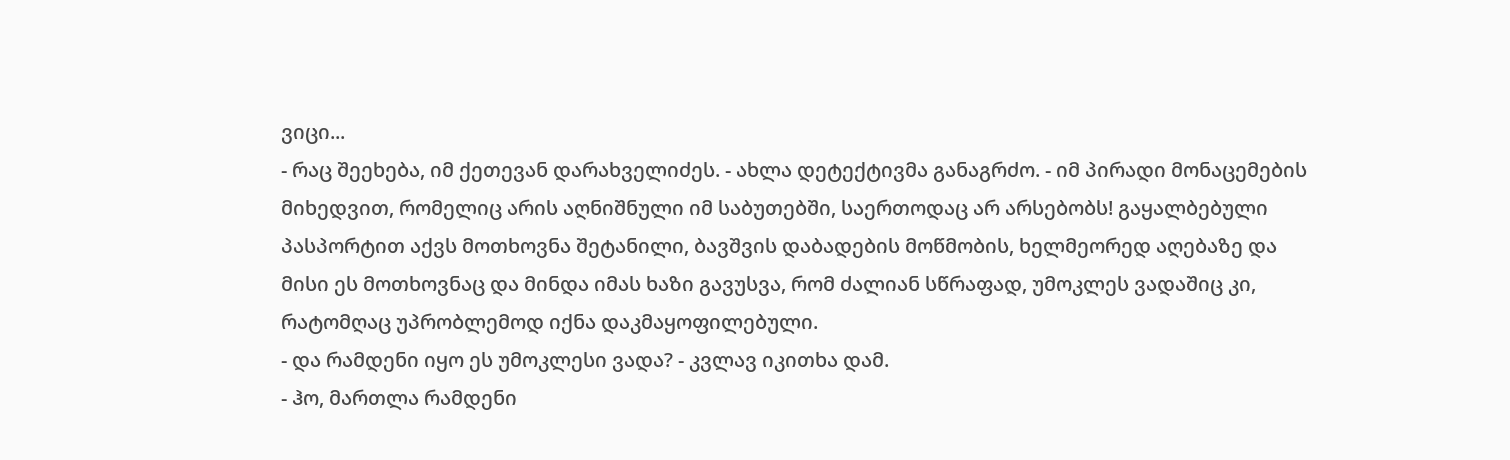ვიცი...
- რაც შეეხება, იმ ქეთევან დარახველიძეს. - ახლა დეტექტივმა განაგრძო. - იმ პირადი მონაცემების მიხედვით, რომელიც არის აღნიშნული იმ საბუთებში, საერთოდაც არ არსებობს! გაყალბებული პასპორტით აქვს მოთხოვნა შეტანილი, ბავშვის დაბადების მოწმობის, ხელმეორედ აღებაზე და მისი ეს მოთხოვნაც და მინდა იმას ხაზი გავუსვა, რომ ძალიან სწრაფად, უმოკლეს ვადაშიც კი, რატომღაც უპრობლემოდ იქნა დაკმაყოფილებული.
- და რამდენი იყო ეს უმოკლესი ვადა? - კვლავ იკითხა დამ.
- ჰო, მართლა რამდენი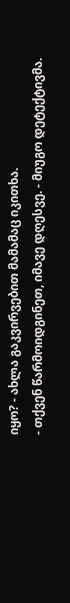იყო? - ახლა გაკვირვებით მამამაც იკითხა.
- თქვენ წარმოიდგინეთ, იმავე დღესვე. - მიუგო დეტექტივმა.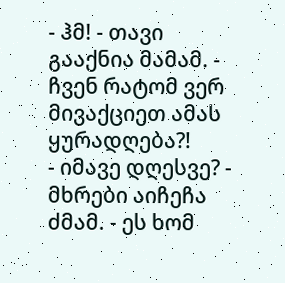- ჰმ! - თავი გააქნია მამამ. - ჩვენ რატომ ვერ მივაქციეთ ამას ყურადღება?!
- იმავე დღესვე? - მხრები აიჩეჩა ძმამ. - ეს ხომ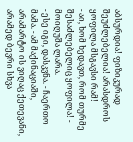აბსურდია! ფიზიკურად შეუძლებელია! არასდროს ყოფილა მსგავსი რამ!
- აი, ხომ ხედავთ, რომ თურმე შესაძლებელიც ყოფილა! - მოიღუშა ლარა.
- ესე იგი, დასკვნა. - ჩაერთო მამა. - ამ მაქინაციაში, არამარტო ის ვიღაც ქეთევანი, არამედ ბევრი სხვა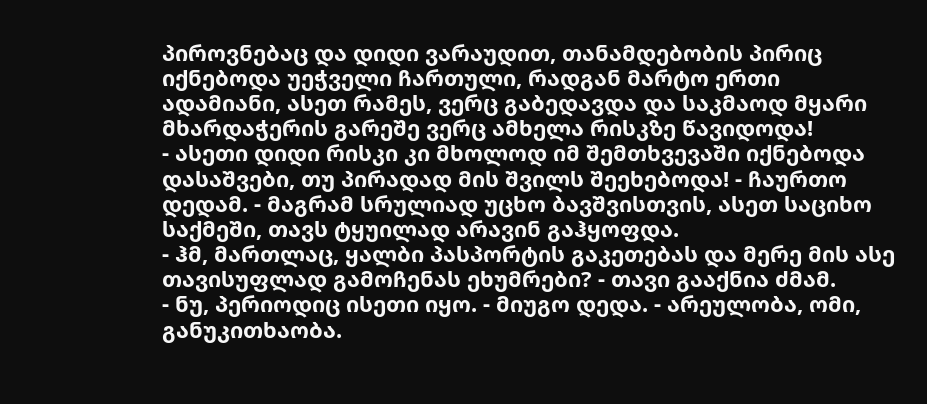პიროვნებაც და დიდი ვარაუდით, თანამდებობის პირიც იქნებოდა უეჭველი ჩართული, რადგან მარტო ერთი ადამიანი, ასეთ რამეს, ვერც გაბედავდა და საკმაოდ მყარი მხარდაჭერის გარეშე ვერც ამხელა რისკზე წავიდოდა!
- ასეთი დიდი რისკი კი მხოლოდ იმ შემთხვევაში იქნებოდა დასაშვები, თუ პირადად მის შვილს შეეხებოდა! - ჩაურთო დედამ. - მაგრამ სრულიად უცხო ბავშვისთვის, ასეთ საციხო საქმეში, თავს ტყუილად არავინ გაჰყოფდა.
- ჰმ, მართლაც, ყალბი პასპორტის გაკეთებას და მერე მის ასე თავისუფლად გამოჩენას ეხუმრები? - თავი გააქნია ძმამ.
- ნუ, პერიოდიც ისეთი იყო. - მიუგო დედა. - არეულობა, ომი, განუკითხაობა.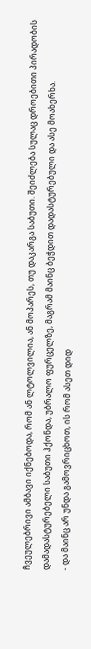ჩვეულებრივი ამბავი იქნებოდა, რომ ან ლტოლვილია, ან მოპარეს, თუ დაკარგა საბუთი. შეიძლება სულაც დროებითი პირადობის დამადასტურებელი საბუთი ჰქონდა, უბრალო ფურცელზე, მაგრამ მაინც ბეჭდით დადასტურებული და ასე მოახერხა.
- და მაინც არ უნდა გამოვრიცხოთ, ის რომ ასეთ დიდ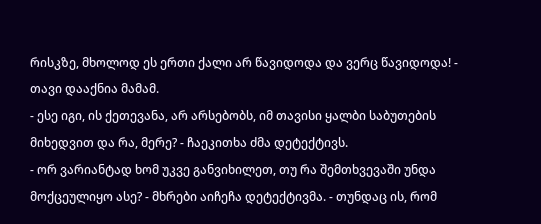რისკზე, მხოლოდ ეს ერთი ქალი არ წავიდოდა და ვერც წავიდოდა! - თავი დააქნია მამამ.
- ესე იგი, ის ქეთევანა, არ არსებობს, იმ თავისი ყალბი საბუთების მიხედვით და რა, მერე? - ჩაეკითხა ძმა დეტექტივს.
- ორ ვარიანტად ხომ უკვე განვიხილეთ, თუ რა შემთხვევაში უნდა მოქცეულიყო ასე? - მხრები აიჩეჩა დეტექტივმა. - თუნდაც ის, რომ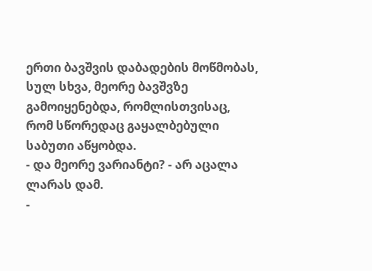ერთი ბავშვის დაბადების მოწმობას, სულ სხვა, მეორე ბავშვზე გამოიყენებდა, რომლისთვისაც, რომ სწორედაც გაყალბებული საბუთი აწყობდა.
- და მეორე ვარიანტი? - არ აცალა ლარას დამ.
-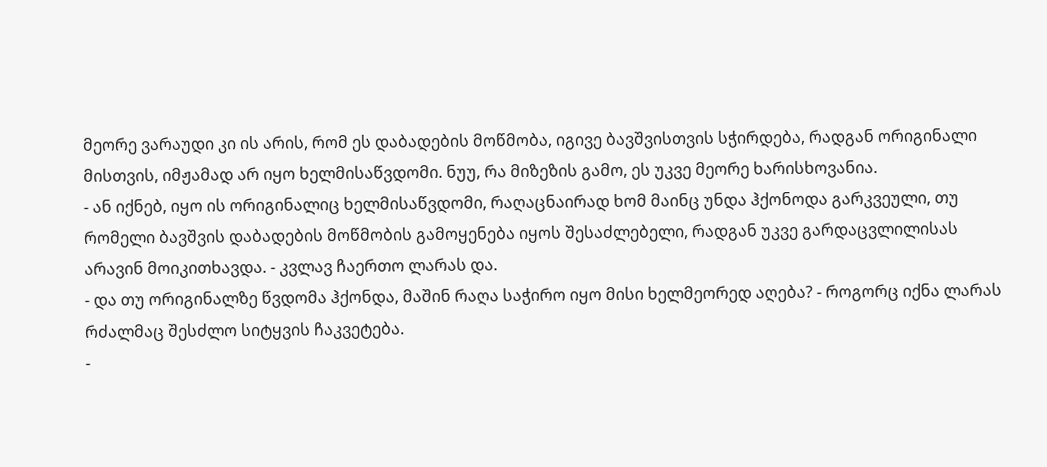მეორე ვარაუდი კი ის არის, რომ ეს დაბადების მოწმობა, იგივე ბავშვისთვის სჭირდება, რადგან ორიგინალი მისთვის, იმჟამად არ იყო ხელმისაწვდომი. ნუუ, რა მიზეზის გამო, ეს უკვე მეორე ხარისხოვანია.
- ან იქნებ, იყო ის ორიგინალიც ხელმისაწვდომი, რაღაცნაირად ხომ მაინც უნდა ჰქონოდა გარკვეული, თუ რომელი ბავშვის დაბადების მოწმობის გამოყენება იყოს შესაძლებელი, რადგან უკვე გარდაცვლილისას არავინ მოიკითხავდა. - კვლავ ჩაერთო ლარას და.
- და თუ ორიგინალზე წვდომა ჰქონდა, მაშინ რაღა საჭირო იყო მისი ხელმეორედ აღება? - როგორც იქნა ლარას რძალმაც შესძლო სიტყვის ჩაკვეტება.
-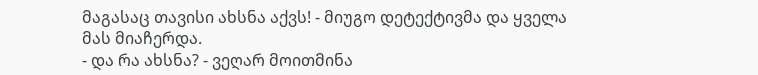მაგასაც თავისი ახსნა აქვს! - მიუგო დეტექტივმა და ყველა მას მიაჩერდა.
- და რა ახსნა? - ვეღარ მოითმინა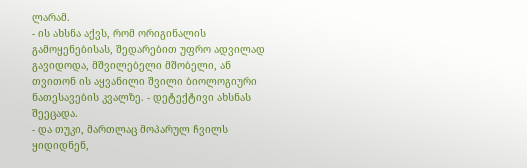ლარამ.
- ის ახსნა აქვს, რომ ორიგინალის გამოყენებისას, შედარებით უფრო ადვილად გავიდოდა, მშვილებელი მშობელი, ან თვითონ ის აყვანილი შვილი ბიოლოგიური ნათესავების კვალზე. - დეტექტივი ახსნას შეეცადა.
- და თუკი, მართლაც მოპარულ ჩვილს ყიდიდნენ,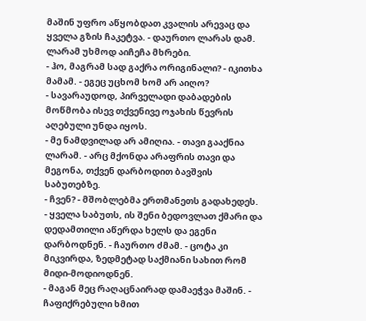მაშინ უფრო აწყობდათ კვალის არევაც და ყველა გზის ჩაკეტვა. - დაურთო ლარას დამ.
ლარამ უხმოდ აიჩეჩა მხრები.
- ჰო, მაგრამ სად გაქრა ორიგინალი? - იკითხა მამამ. - ეგეც უცხომ ხომ არ აიღო?
- სავარაუდოდ, პირველადი დაბადების მოწმობა ისევ თქვენივე ოჯახის წევრის აღებული უნდა იყოს.
- მე ნამდვილად არ ამიღია. - თავი გააქნია ლარამ. - არც მქონდა არაფრის თავი და მეგონა, თქვენ დარბოდით ბავშვის საბუთებზე.
- ჩვენ? - მშობლებმა ერთმანეთს გადახედეს.
- ყველა საბუთს, ის შენი ბედოვლათ ქმარი და დედამთილი აწერდა ხელს და ეგენი დარბოდნენ. - ჩაურთო ძმამ. - ცოტა კი მიკვირდა, ზედმეტად საქმიანი სახით რომ მიდი-მოდიოდნენ.
- მაგან მეც რაღაცნაირად დამაეჭვა მაშინ. - ჩაფიქრებული ხმით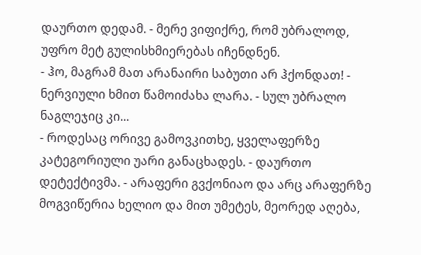დაურთო დედამ. - მერე ვიფიქრე, რომ უბრალოდ, უფრო მეტ გულისხმიერებას იჩენდნენ.
- ჰო, მაგრამ მათ არანაირი საბუთი არ ჰქონდათ! - ნერვიული ხმით წამოიძახა ლარა. - სულ უბრალო ნაგლეჯიც კი...
- როდესაც ორივე გამოვკითხე, ყველაფერზე კატეგორიული უარი განაცხადეს. - დაურთო დეტექტივმა. - არაფერი გვქონიაო და არც არაფერზე მოგვიწერია ხელიო და მით უმეტეს, მეორედ აღება,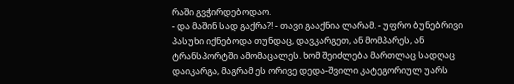რაში გვჭირდებოდაო.
- და მაშინ სად გაქრა?! - თავი გააქნია ლარამ. - უფრო ბუნებრივი პასუხი იქნებოდა თუნდაც, დავკარგეთ, ან მომპარეს, ან ტრანსპორტში ამომაცალეს. ხომ შეიძლება მართლაც სადღაც დაიკარგა, მაგრამ ეს ორივე დედა-შვილი კატეგორიულ უარს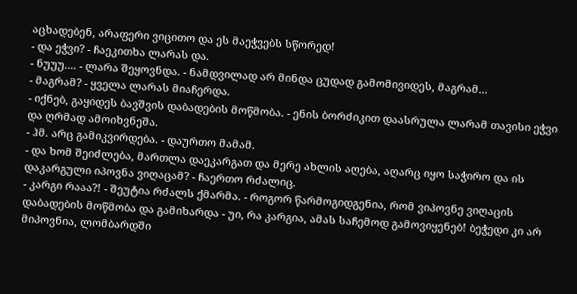აცხადებენ, არაფერი ვიცითო და ეს მაეჭვებს სწორედ!
- და ეჭვი? - ჩაეკითხა ლარას და.
- ნუუუ.... - ლარა შეყოვნდა. - ნამდვილად არ მინდა ცუდად გამომივიდეს, მაგრამ...
- მაგრამ? - ყველა ლარას მიაჩერდა.
- იქნებ, გაყიდეს ბავშვის დაბადების მოწმობა. - ენის ბორძიკით დაასრულა ლარამ თავისი ეჭვი და ღრმად ამოიხვნეშა.
- ჰმ. არც გამიკვირდება. - დაურთო მამამ.
- და ხომ შეიძლება, მართლა დაეკარგათ და მერე ახლის აღება, აღარც იყო საჭირო და ის დაკარგული იპოვნა ვიღაცამ? - ჩაერთო რძალიც.
- კარგი რააა?! - შეუტია რძალს ქმარმა. - როგორ წარმოგიდგენია, რომ ვიპოვნე ვიღაცის დაბადების მოწმობა და გამიხარდა - უი, რა კარგია, ამას საჩემოდ გამოვიყენებ! ბეჭედი კი არ მიპოვნია, ლომბარდში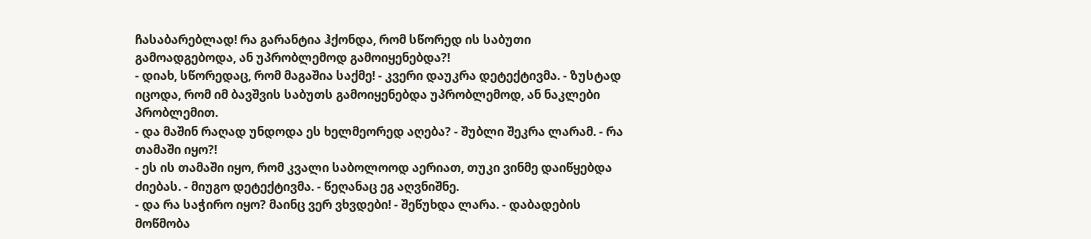ჩასაბარებლად! რა გარანტია ჰქონდა, რომ სწორედ ის საბუთი გამოადგებოდა, ან უპრობლემოდ გამოიყენებდა?!
- დიახ, სწორედაც, რომ მაგაშია საქმე! - კვერი დაუკრა დეტექტივმა. - ზუსტად იცოდა, რომ იმ ბავშვის საბუთს გამოიყენებდა უპრობლემოდ, ან ნაკლები პრობლემით.
- და მაშინ რაღად უნდოდა ეს ხელმეორედ აღება? - შუბლი შეკრა ლარამ. - რა თამაში იყო?!
- ეს ის თამაში იყო, რომ კვალი საბოლოოდ აერიათ, თუკი ვინმე დაიწყებდა ძიებას. - მიუგო დეტექტივმა. - წეღანაც ეგ აღვნიშნე.
- და რა საჭირო იყო? მაინც ვერ ვხვდები! - შეწუხდა ლარა. - დაბადების მოწმობა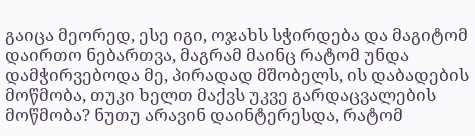გაიცა მეორედ, ესე იგი, ოჯახს სჭირდება და მაგიტომ დაირთო ნებართვა, მაგრამ მაინც რატომ უნდა დამჭირვებოდა მე, პირადად მშობელს, ის დაბადების მოწმობა, თუკი ხელთ მაქვს უკვე გარდაცვალების მოწმობა? ნუთუ არავინ დაინტერესდა, რატომ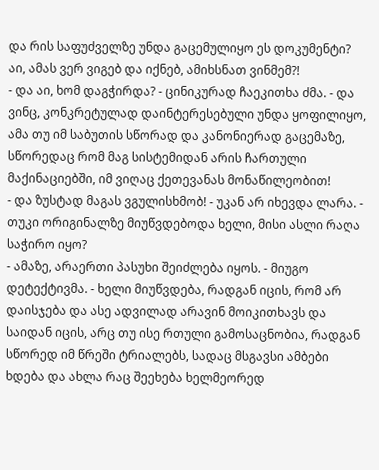და რის საფუძველზე უნდა გაცემულიყო ეს დოკუმენტი? აი, ამას ვერ ვიგებ და იქნებ, ამიხსნათ ვინმემ?!
- და აი, ხომ დაგჭირდა? - ცინიკურად ჩაეკითხა ძმა. - და ვინც, კონკრეტულად დაინტერესებული უნდა ყოფილიყო, ამა თუ იმ საბუთის სწორად და კანონიერად გაცემაზე, სწორედაც რომ მაგ სისტემიდან არის ჩართული მაქინაციებში, იმ ვიღაც ქეთევანას მონაწილეობით!
- და ზუსტად მაგას ვგულისხმობ! - უკან არ იხევდა ლარა. - თუკი ორიგინალზე მიუწვდებოდა ხელი, მისი ასლი რაღა საჭირო იყო?
- ამაზე, არაერთი პასუხი შეიძლება იყოს. - მიუგო დეტექტივმა. - ხელი მიუწვდება, რადგან იცის, რომ არ დაისჯება და ასე ადვილად არავინ მოიკითხავს და საიდან იცის, არც თუ ისე რთული გამოსაცნობია, რადგან სწორედ იმ წრეში ტრიალებს, სადაც მსგავსი ამბები ხდება და ახლა რაც შეეხება ხელმეორედ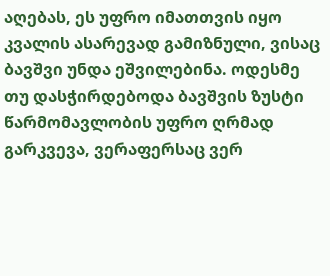აღებას, ეს უფრო იმათთვის იყო კვალის ასარევად გამიზნული, ვისაც ბავშვი უნდა ეშვილებინა. ოდესმე თუ დასჭირდებოდა ბავშვის ზუსტი წარმომავლობის უფრო ღრმად გარკვევა, ვერაფერსაც ვერ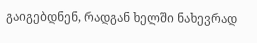გაიგებდნენ, რადგან ხელში ნახევრად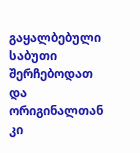გაყალბებული საბუთი შერჩებოდათ და ორიგინალთან კი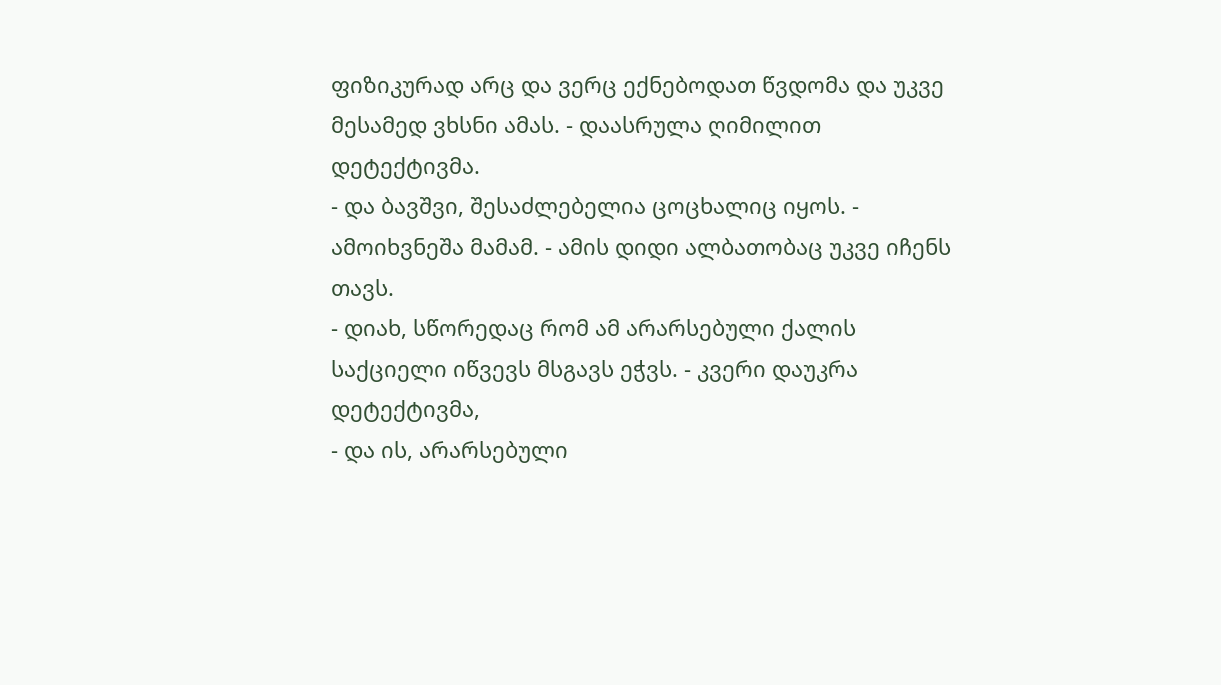ფიზიკურად არც და ვერც ექნებოდათ წვდომა და უკვე მესამედ ვხსნი ამას. - დაასრულა ღიმილით დეტექტივმა.
- და ბავშვი, შესაძლებელია ცოცხალიც იყოს. - ამოიხვნეშა მამამ. - ამის დიდი ალბათობაც უკვე იჩენს თავს.
- დიახ, სწორედაც რომ ამ არარსებული ქალის საქციელი იწვევს მსგავს ეჭვს. - კვერი დაუკრა დეტექტივმა,
- და ის, არარსებული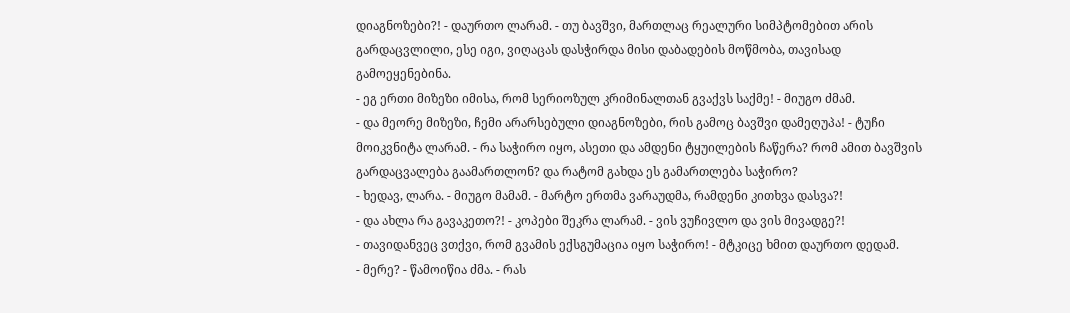დიაგნოზები?! - დაურთო ლარამ. - თუ ბავშვი, მართლაც რეალური სიმპტომებით არის გარდაცვლილი, ესე იგი, ვიღაცას დასჭირდა მისი დაბადების მოწმობა, თავისად გამოეყენებინა.
- ეგ ერთი მიზეზი იმისა, რომ სერიოზულ კრიმინალთან გვაქვს საქმე! - მიუგო ძმამ.
- და მეორე მიზეზი, ჩემი არარსებული დიაგნოზები, რის გამოც ბავშვი დამეღუპა! - ტუჩი მოიკვნიტა ლარამ. - რა საჭირო იყო, ასეთი და ამდენი ტყუილების ჩაწერა? რომ ამით ბავშვის გარდაცვალება გაამართლონ? და რატომ გახდა ეს გამართლება საჭირო?
- ხედავ, ლარა. - მიუგო მამამ. - მარტო ერთმა ვარაუდმა, რამდენი კითხვა დასვა?!
- და ახლა რა გავაკეთო?! - კოპები შეკრა ლარამ. - ვის ვუჩივლო და ვის მივადგე?!
- თავიდანვეც ვთქვი, რომ გვამის ექსგუმაცია იყო საჭირო! - მტკიცე ხმით დაურთო დედამ.
- მერე? - წამოიწია ძმა. - რას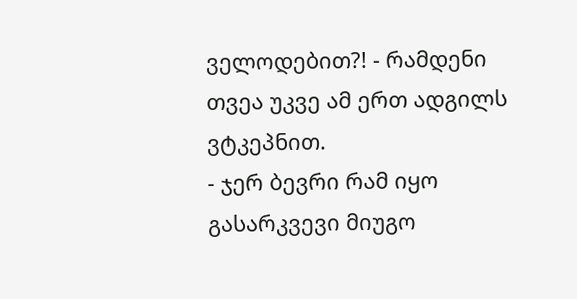ველოდებით?! - რამდენი თვეა უკვე ამ ერთ ადგილს ვტკეპნით.
- ჯერ ბევრი რამ იყო გასარკვევი მიუგო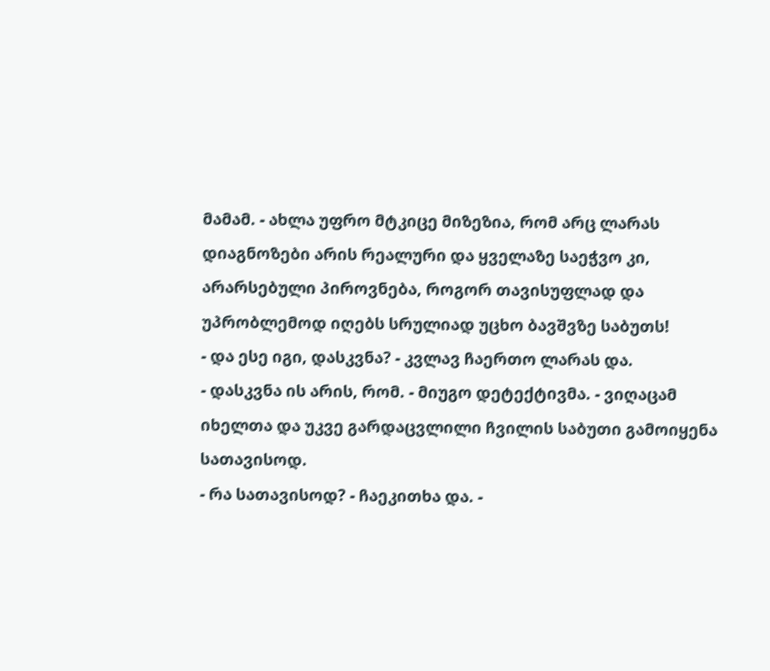მამამ. - ახლა უფრო მტკიცე მიზეზია, რომ არც ლარას დიაგნოზები არის რეალური და ყველაზე საეჭვო კი, არარსებული პიროვნება, როგორ თავისუფლად და უპრობლემოდ იღებს სრულიად უცხო ბავშვზე საბუთს!
- და ესე იგი, დასკვნა? - კვლავ ჩაერთო ლარას და.
- დასკვნა ის არის, რომ. - მიუგო დეტექტივმა. - ვიღაცამ იხელთა და უკვე გარდაცვლილი ჩვილის საბუთი გამოიყენა სათავისოდ.
- რა სათავისოდ? - ჩაეკითხა და. -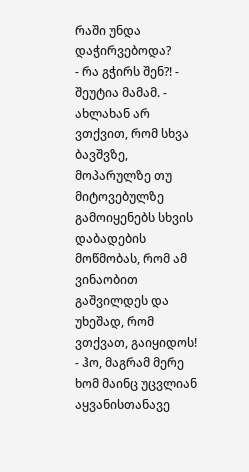რაში უნდა დაჭირვებოდა?
- რა გჭირს შენ?! - შეუტია მამამ. - ახლახან არ ვთქვით, რომ სხვა ბავშვზე, მოპარულზე თუ მიტოვებულზე გამოიყენებს სხვის დაბადების მოწმობას, რომ ამ ვინაობით გაშვილდეს და უხეშად, რომ ვთქვათ, გაიყიდოს!
- ჰო, მაგრამ მერე ხომ მაინც უცვლიან აყვანისთანავე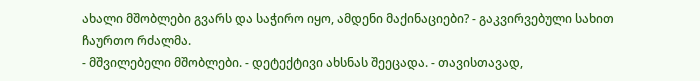ახალი მშობლები გვარს და საჭირო იყო, ამდენი მაქინაციები? - გაკვირვებული სახით ჩაურთო რძალმა.
- მშვილებელი მშობლები. - დეტექტივი ახსნას შეეცადა. - თავისთავად,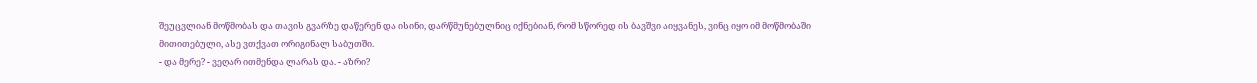შეუცვლიან მოწმობას და თავის გვარზე დაწერენ და ისინი, დარწმუნებულნიც იქნებიან, რომ სწორედ ის ბავშვი აიყვანეს, ვინც იყო იმ მოწმობაში მითითებული, ასე ვთქვათ ორიგინალ საბუთში.
- და მერე? - ვეღარ ითმენდა ლარას და. - აზრი?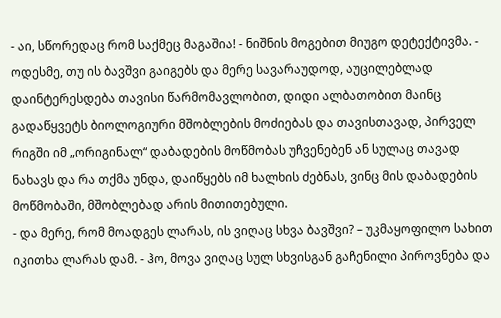- აი, სწორედაც რომ საქმეც მაგაშია! - ნიშნის მოგებით მიუგო დეტექტივმა. - ოდესმე, თუ ის ბავშვი გაიგებს და მერე სავარაუდოდ, აუცილებლად დაინტერესდება თავისი წარმომავლობით, დიდი ალბათობით მაინც გადაწყვეტს ბიოლოგიური მშობლების მოძიებას და თავისთავად, პირველ რიგში იმ „ორიგინალ“ დაბადების მოწმობას უჩვენებენ ან სულაც თავად ნახავს და რა თქმა უნდა, დაიწყებს იმ ხალხის ძებნას, ვინც მის დაბადების მოწმობაში, მშობლებად არის მითითებული.
- და მერე, რომ მოადგეს ლარას, ის ვიღაც სხვა ბავშვი? – უკმაყოფილო სახით იკითხა ლარას დამ. - ჰო, მოვა ვიღაც სულ სხვისგან გაჩენილი პიროვნება და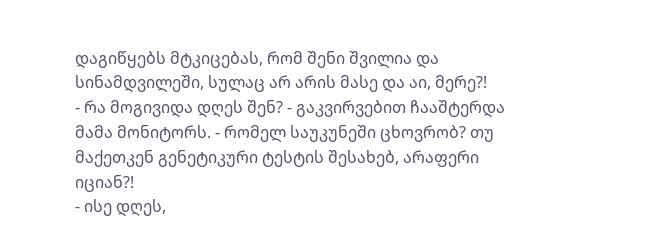დაგიწყებს მტკიცებას, რომ შენი შვილია და სინამდვილეში, სულაც არ არის მასე და აი, მერე?!
- რა მოგივიდა დღეს შენ? - გაკვირვებით ჩააშტერდა მამა მონიტორს. - რომელ საუკუნეში ცხოვრობ? თუ მაქეთკენ გენეტიკური ტესტის შესახებ, არაფერი იციან?!
- ისე დღეს,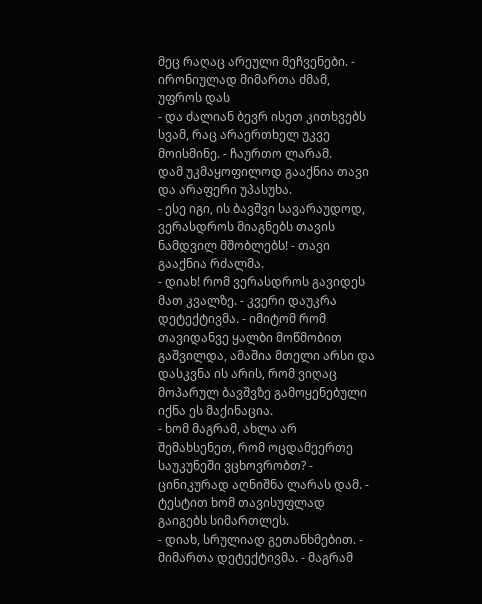მეც რაღაც არეული მეჩვენები. - ირონიულად მიმართა ძმამ, უფროს დას
- და ძალიან ბევრ ისეთ კითხვებს სვამ, რაც არაერთხელ უკვე მოისმინე. - ჩაურთო ლარამ.
დამ უკმაყოფილოდ გააქნია თავი და არაფერი უპასუხა.
- ესე იგი, ის ბავშვი სავარაუდოდ, ვერასდროს მიაგნებს თავის ნამდვილ მშობლებს! - თავი გააქნია რძალმა.
- დიახ! რომ ვერასდროს გავიდეს მათ კვალზე. - კვერი დაუკრა დეტექტივმა. - იმიტომ რომ თავიდანვე ყალბი მოწმობით გაშვილდა, ამაშია მთელი არსი და დასკვნა ის არის, რომ ვიღაც მოპარულ ბავშვზე გამოყენებული იქნა ეს მაქინაცია.
- ხომ მაგრამ, ახლა არ შემახსენეთ, რომ ოცდამეერთე საუკუნეში ვცხოვრობთ? - ცინიკურად აღნიშნა ლარას დამ. - ტესტით ხომ თავისუფლად გაიგებს სიმართლეს.
- დიახ, სრულიად გეთანხმებით. - მიმართა დეტექტივმა. - მაგრამ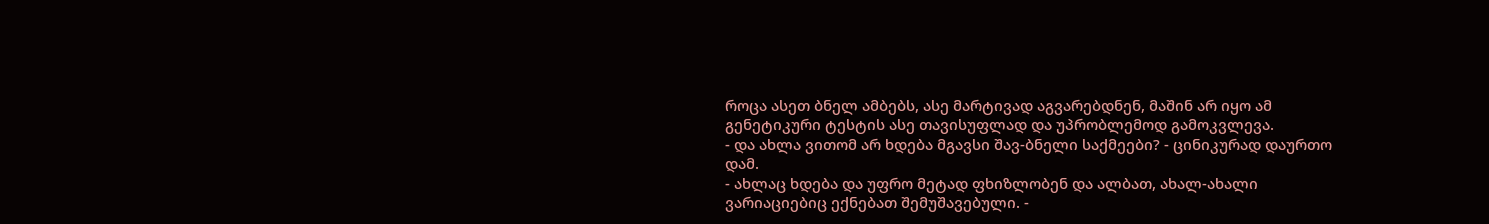როცა ასეთ ბნელ ამბებს, ასე მარტივად აგვარებდნენ, მაშინ არ იყო ამ გენეტიკური ტესტის ასე თავისუფლად და უპრობლემოდ გამოკვლევა.
- და ახლა ვითომ არ ხდება მგავსი შავ-ბნელი საქმეები? - ცინიკურად დაურთო დამ.
- ახლაც ხდება და უფრო მეტად ფხიზლობენ და ალბათ, ახალ-ახალი ვარიაციებიც ექნებათ შემუშავებული. -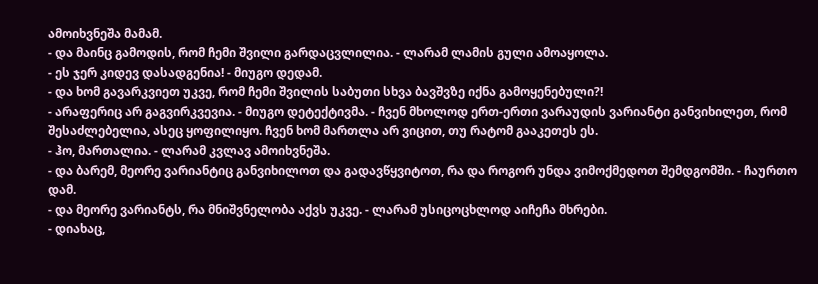ამოიხვნეშა მამამ.
- და მაინც გამოდის, რომ ჩემი შვილი გარდაცვლილია. - ლარამ ლამის გული ამოაყოლა.
- ეს ჯერ კიდევ დასადგენია! - მიუგო დედამ.
- და ხომ გავარკვიეთ უკვე, რომ ჩემი შვილის საბუთი სხვა ბავშვზე იქნა გამოყენებული?!
- არაფერიც არ გაგვირკვევია. - მიუგო დეტექტივმა. - ჩვენ მხოლოდ ერთ-ერთი ვარაუდის ვარიანტი განვიხილეთ, რომ შესაძლებელია, ასეც ყოფილიყო. ჩვენ ხომ მართლა არ ვიცით, თუ რატომ გააკეთეს ეს.
- ჰო, მართალია. - ლარამ კვლავ ამოიხვნეშა.
- და ბარემ, მეორე ვარიანტიც განვიხილოთ და გადავწყვიტოთ, რა და როგორ უნდა ვიმოქმედოთ შემდგომში. - ჩაურთო დამ.
- და მეორე ვარიანტს, რა მნიშვნელობა აქვს უკვე. - ლარამ უსიცოცხლოდ აიჩეჩა მხრები.
- დიახაც,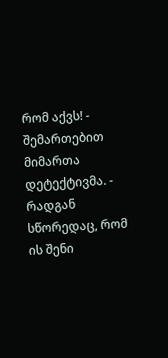რომ აქვს! - შემართებით მიმართა დეტექტივმა. - რადგან სწორედაც, რომ ის შენი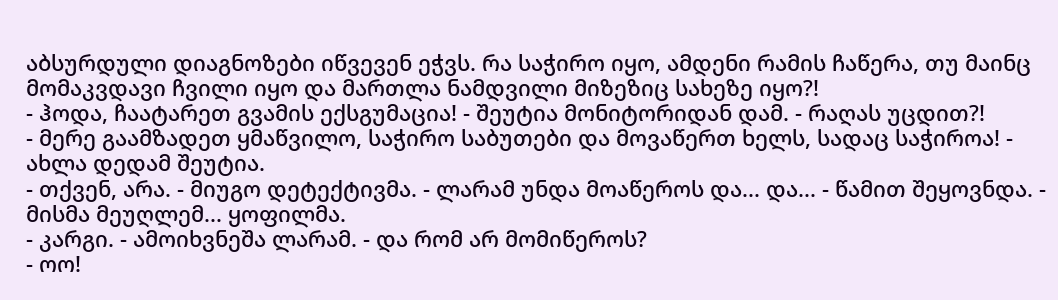აბსურდული დიაგნოზები იწვევენ ეჭვს. რა საჭირო იყო, ამდენი რამის ჩაწერა, თუ მაინც მომაკვდავი ჩვილი იყო და მართლა ნამდვილი მიზეზიც სახეზე იყო?!
- ჰოდა, ჩაატარეთ გვამის ექსგუმაცია! - შეუტია მონიტორიდან დამ. - რაღას უცდით?!
- მერე გაამზადეთ ყმაწვილო, საჭირო საბუთები და მოვაწერთ ხელს, სადაც საჭიროა! - ახლა დედამ შეუტია.
- თქვენ, არა. - მიუგო დეტექტივმა. - ლარამ უნდა მოაწეროს და... და... - წამით შეყოვნდა. - მისმა მეუღლემ... ყოფილმა.
- კარგი. - ამოიხვნეშა ლარამ. - და რომ არ მომიწეროს?
- ოო!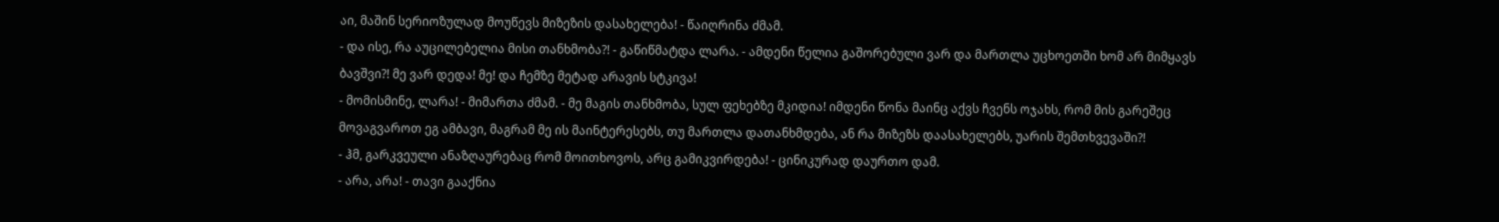აი, მაშინ სერიოზულად მოუწევს მიზეზის დასახელება! - წაიღრინა ძმამ.
- და ისე, რა აუცილებელია მისი თანხმობა?! - გაწიწმატდა ლარა. - ამდენი წელია გაშორებული ვარ და მართლა უცხოეთში ხომ არ მიმყავს ბავშვი?! მე ვარ დედა! მე! და ჩემზე მეტად არავის სტკივა!
- მომისმინე, ლარა! - მიმართა ძმამ. - მე მაგის თანხმობა, სულ ფეხებზე მკიდია! იმდენი წონა მაინც აქვს ჩვენს ოჯახს, რომ მის გარეშეც მოვაგვაროთ ეგ ამბავი, მაგრამ მე ის მაინტერესებს, თუ მართლა დათანხმდება, ან რა მიზეზს დაასახელებს, უარის შემთხვევაში?!
- ჰმ, გარკვეული ანაზღაურებაც რომ მოითხოვოს, არც გამიკვირდება! - ცინიკურად დაურთო დამ.
- არა, არა! - თავი გააქნია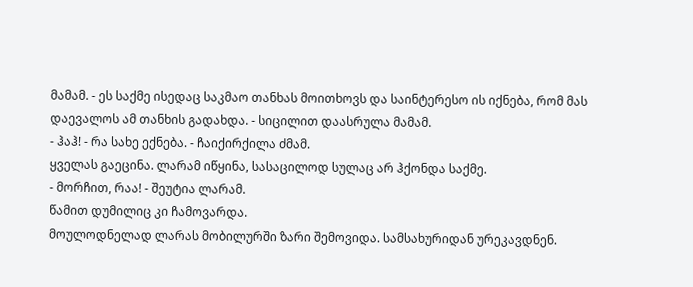მამამ. - ეს საქმე ისედაც საკმაო თანხას მოითხოვს და საინტერესო ის იქნება, რომ მას დაევალოს ამ თანხის გადახდა. - სიცილით დაასრულა მამამ.
- ჰაჰ! - რა სახე ექნება. - ჩაიქირქილა ძმამ.
ყველას გაეცინა. ლარამ იწყინა, სასაცილოდ სულაც არ ჰქონდა საქმე.
- მორჩით, რაა! - შეუტია ლარამ.
წამით დუმილიც კი ჩამოვარდა.
მოულოდნელად ლარას მობილურში ზარი შემოვიდა. სამსახურიდან ურეკავდნენ.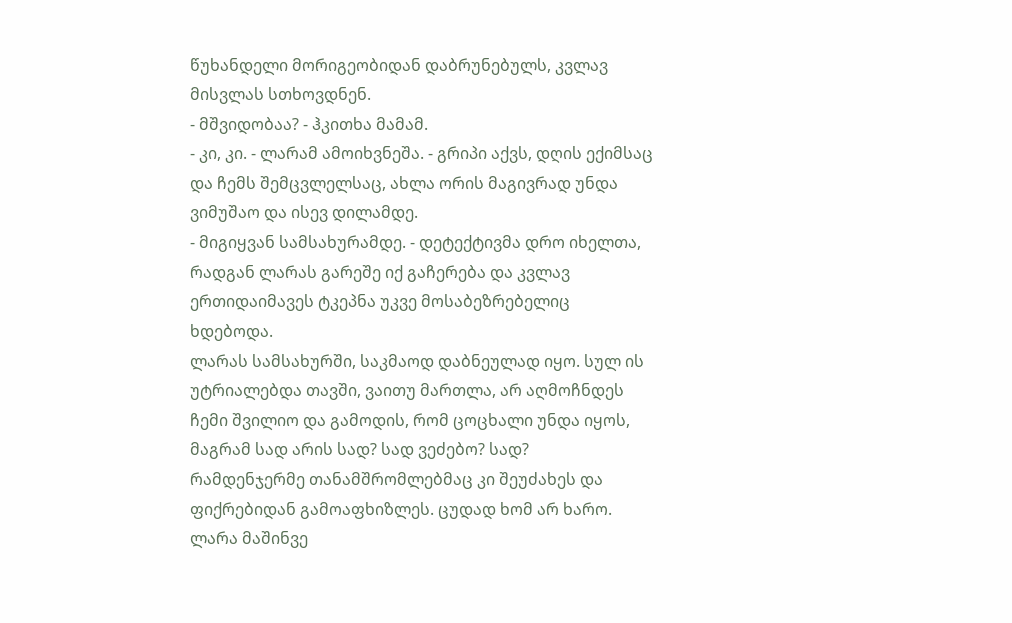წუხანდელი მორიგეობიდან დაბრუნებულს, კვლავ მისვლას სთხოვდნენ.
- მშვიდობაა? - ჰკითხა მამამ.
- კი, კი. - ლარამ ამოიხვნეშა. - გრიპი აქვს, დღის ექიმსაც და ჩემს შემცვლელსაც, ახლა ორის მაგივრად უნდა ვიმუშაო და ისევ დილამდე.
- მიგიყვან სამსახურამდე. - დეტექტივმა დრო იხელთა, რადგან ლარას გარეშე იქ გაჩერება და კვლავ ერთიდაიმავეს ტკეპნა უკვე მოსაბეზრებელიც ხდებოდა.
ლარას სამსახურში, საკმაოდ დაბნეულად იყო. სულ ის უტრიალებდა თავში, ვაითუ მართლა, არ აღმოჩნდეს ჩემი შვილიო და გამოდის, რომ ცოცხალი უნდა იყოს, მაგრამ სად არის სად? სად ვეძებო? სად?
რამდენჯერმე თანამშრომლებმაც კი შეუძახეს და ფიქრებიდან გამოაფხიზლეს. ცუდად ხომ არ ხარო. ლარა მაშინვე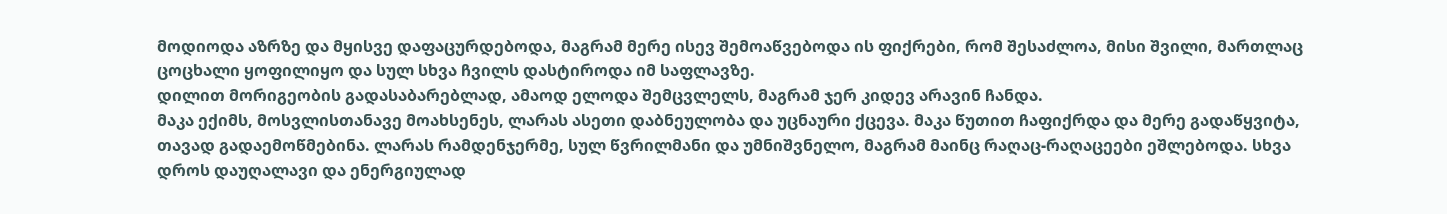მოდიოდა აზრზე და მყისვე დაფაცურდებოდა, მაგრამ მერე ისევ შემოაწვებოდა ის ფიქრები, რომ შესაძლოა, მისი შვილი, მართლაც ცოცხალი ყოფილიყო და სულ სხვა ჩვილს დასტიროდა იმ საფლავზე.
დილით მორიგეობის გადასაბარებლად, ამაოდ ელოდა შემცვლელს, მაგრამ ჯერ კიდევ არავინ ჩანდა.
მაკა ექიმს, მოსვლისთანავე მოახსენეს, ლარას ასეთი დაბნეულობა და უცნაური ქცევა. მაკა წუთით ჩაფიქრდა და მერე გადაწყვიტა, თავად გადაემოწმებინა. ლარას რამდენჯერმე, სულ წვრილმანი და უმნიშვნელო, მაგრამ მაინც რაღაც-რაღაცეები ეშლებოდა. სხვა დროს დაუღალავი და ენერგიულად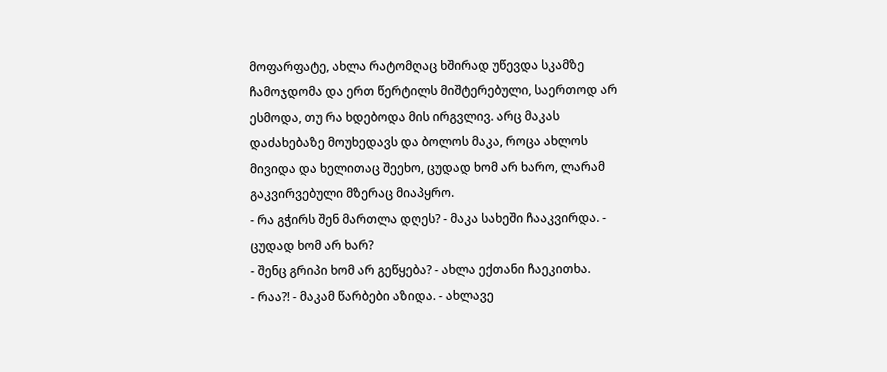მოფარფატე, ახლა რატომღაც ხშირად უწევდა სკამზე ჩამოჯდომა და ერთ წერტილს მიშტერებული, საერთოდ არ ესმოდა, თუ რა ხდებოდა მის ირგვლივ. არც მაკას დაძახებაზე მოუხედავს და ბოლოს მაკა, როცა ახლოს მივიდა და ხელითაც შეეხო, ცუდად ხომ არ ხარო, ლარამ გაკვირვებული მზერაც მიაპყრო.
- რა გჭირს შენ მართლა დღეს? - მაკა სახეში ჩააკვირდა. - ცუდად ხომ არ ხარ?
- შენც გრიპი ხომ არ გეწყება? - ახლა ექთანი ჩაეკითხა.
- რაა?! - მაკამ წარბები აზიდა. - ახლავე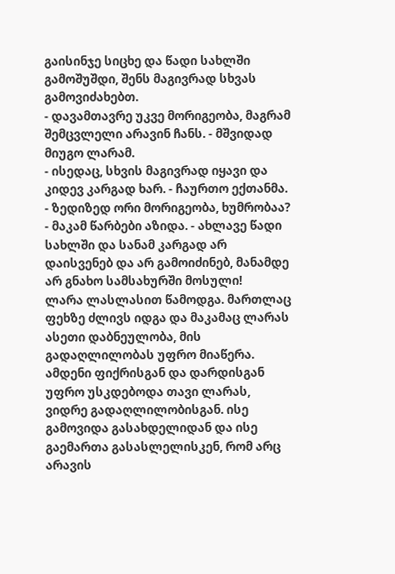გაისინჯე სიცხე და წადი სახლში გამოშუშდი, შენს მაგივრად სხვას გამოვიძახებთ.
- დავამთავრე უკვე მორიგეობა, მაგრამ შემცვლელი არავინ ჩანს. - მშვიდად მიუგო ლარამ.
- ისედაც, სხვის მაგივრად იყავი და კიდევ კარგად ხარ. - ჩაურთო ექთანმა.
- ზედიზედ ორი მორიგეობა, ხუმრობაა? - მაკამ წარბები აზიდა. - ახლავე წადი სახლში და სანამ კარგად არ დაისვენებ და არ გამოიძინებ, მანამდე არ გნახო სამსახურში მოსული!
ლარა ლასლასით წამოდგა. მართლაც ფეხზე ძლივს იდგა და მაკამაც ლარას ასეთი დაბნეულობა, მის გადაღლილობას უფრო მიაწერა.
ამდენი ფიქრისგან და დარდისგან უფრო უსკდებოდა თავი ლარას, ვიდრე გადაღლილობისგან. ისე გამოვიდა გასახდელიდან და ისე გაემართა გასასლელისკენ, რომ არც არავის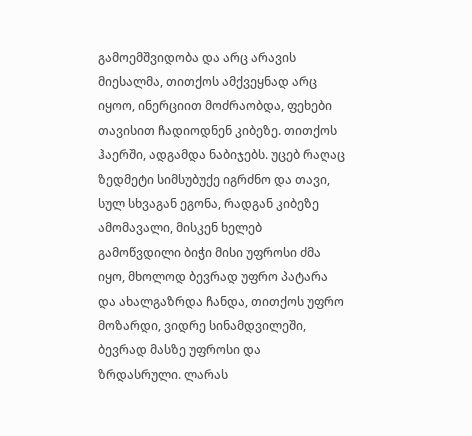გამოემშვიდობა და არც არავის მიესალმა, თითქოს ამქვეყნად არც იყოო, ინერციით მოძრაობდა, ფეხები თავისით ჩადიოდნენ კიბეზე. თითქოს ჰაერში, ადგამდა ნაბიჯებს. უცებ რაღაც ზედმეტი სიმსუბუქე იგრძნო და თავი, სულ სხვაგან ეგონა, რადგან კიბეზე ამომავალი, მისკენ ხელებ გამოწვდილი ბიჭი მისი უფროსი ძმა იყო, მხოლოდ ბევრად უფრო პატარა და ახალგაზრდა ჩანდა, თითქოს უფრო მოზარდი, ვიდრე სინამდვილეში, ბევრად მასზე უფროსი და ზრდასრული. ლარას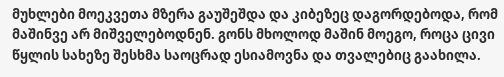მუხლები მოეკვეთა მზერა გაუშეშდა და კიბეზეც დაგორდებოდა, რომ მაშინვე არ მიშველებოდნენ. გონს მხოლოდ მაშინ მოეგო, როცა ცივი წყლის სახეზე შესხმა საოცრად ესიამოვნა და თვალებიც გაახილა.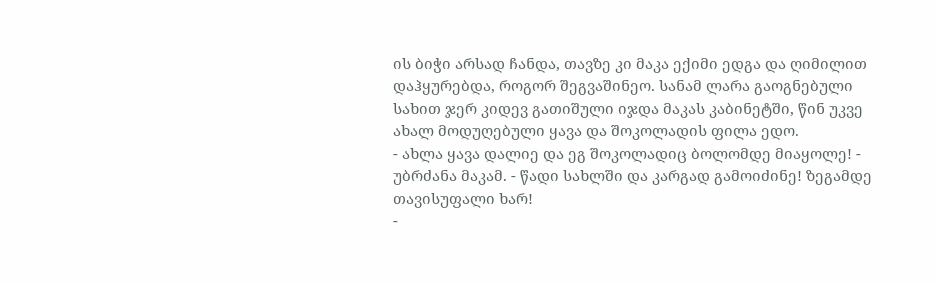ის ბიჭი არსად ჩანდა, თავზე კი მაკა ექიმი ედგა და ღიმილით დაჰყურებდა, როგორ შეგვაშინეო. სანამ ლარა გაოგნებული სახით ჯერ კიდევ გათიშული იჯდა მაკას კაბინეტში, წინ უკვე ახალ მოდუღებული ყავა და შოკოლადის ფილა ედო.
- ახლა ყავა დალიე და ეგ შოკოლადიც ბოლომდე მიაყოლე! - უბრძანა მაკამ. - წადი სახლში და კარგად გამოიძინე! ზეგამდე თავისუფალი ხარ!
-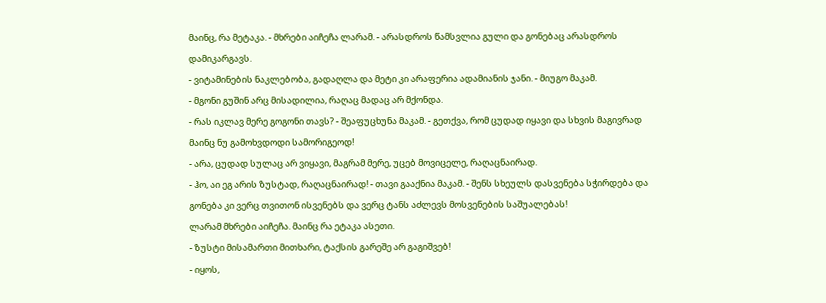მაინც, რა მეტაკა. - მხრები აიჩეჩა ლარამ. - არასდროს წამსვლია გული და გონებაც არასდროს დამიკარგავს.
- ვიტამინების ნაკლებობა, გადაღლა და მეტი კი არაფერია ადამიანის ჯანი. - მიუგო მაკამ.
- მგონი გუშინ არც მისადილია, რაღაც მადაც არ მქონდა.
- რას იკლავ მერე გოგონი თავს? - შეაფუცხუნა მაკამ. - გეთქვა, რომ ცუდად იყავი და სხვის მაგივრად მაინც ნუ გამოხვდოდი სამორიგეოდ!
- არა, ცუდად სულაც არ ვიყავი, მაგრამ მერე, უცებ მოვიცელე, რაღაცნაირად.
- ჰო, აი ეგ არის ზუსტად, რაღაცნაირად! - თავი გააქნია მაკამ. - შენს სხეულს დასვენება სჭირდება და გონება კი ვერც თვითონ ისვენებს და ვერც ტანს აძლევს მოსვენების საშუალებას!
ლარამ მხრები აიჩეჩა. მაინც რა ეტაკა ასეთი.
- ზუსტი მისამართი მითხარი, ტაქსის გარეშე არ გაგიშვებ!
- იყოს,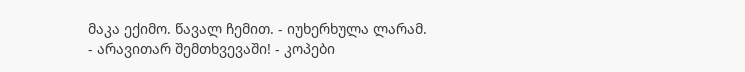მაკა ექიმო. წავალ ჩემით. - იუხერხულა ლარამ.
- არავითარ შემთხვევაში! - კოპები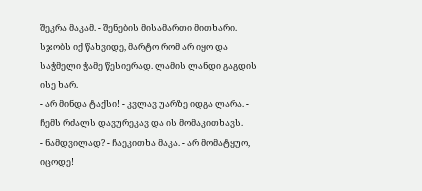შეკრა მაკამ. - შენების მისამართი მითხარი. სჯობს იქ წახვიდე, მარტო რომ არ იყო და საჭმელი ჭამე წესიერად. ლამის ლანდი გაგდის ისე ხარ.
- არ მინდა ტაქსი! - კვლავ უარზე იდგა ლარა. - ჩემს რძალს დავურეკავ და ის მომაკითხავს.
- ნამდვილად? - ჩაეკითხა მაკა. - არ მომატყუო, იცოდე!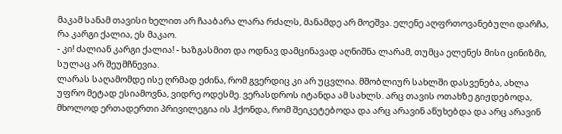მაკამ სანამ თავისი ხელით არ ჩააბარა ლარა რძალს, მანამდე არ მოეშვა. ელენე აღფრთოვანებული დარჩა, რა კარგი ქალია, ეს მაკაო.
- კი! ძალიან კარგი ქალია! - ხაზგასმით და ოდნავ დამცინავად აღნიშნა ლარამ, თუმცა ელენეს მისი ცინიზმი, სულაც არ შეუმჩნევია.
ლარას საღამომდე ისე ღრმად ეძინა, რომ გვერდიც კი არ უცვლია. მშობლიურ სახლში დასვენება, ახლა უფრო მეტად ესიამოვნა, ვიდრე ოდესმე. ვერასდროს იტანდა ამ სახლს. არც თავის ოთახზე გიჟდებოდა, მხოლოდ ერთადერთი პრივილეგია ის ჰქონდა, რომ შეიკეტებოდა და არც არავინ აწუხებდა და არც არავინ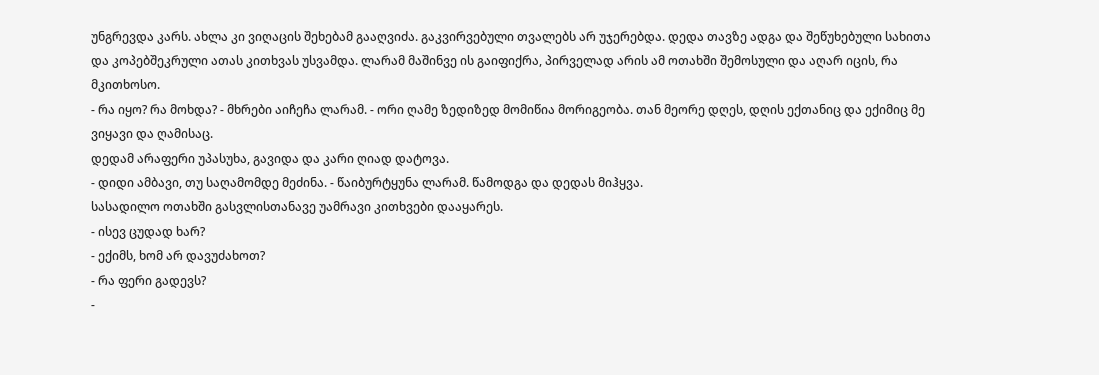უნგრევდა კარს. ახლა კი ვიღაცის შეხებამ გააღვიძა. გაკვირვებული თვალებს არ უჯერებდა. დედა თავზე ადგა და შეწუხებული სახითა და კოპებშეკრული ათას კითხვას უსვამდა. ლარამ მაშინვე ის გაიფიქრა, პირველად არის ამ ოთახში შემოსული და აღარ იცის, რა მკითხოსო.
- რა იყო? რა მოხდა? - მხრები აიჩეჩა ლარამ. - ორი ღამე ზედიზედ მომიწია მორიგეობა. თან მეორე დღეს, დღის ექთანიც და ექიმიც მე ვიყავი და ღამისაც.
დედამ არაფერი უპასუხა, გავიდა და კარი ღიად დატოვა.
- დიდი ამბავი, თუ საღამომდე მეძინა. - წაიბურტყუნა ლარამ. წამოდგა და დედას მიჰყვა.
სასადილო ოთახში გასვლისთანავე უამრავი კითხვები დააყარეს.
- ისევ ცუდად ხარ?
- ექიმს, ხომ არ დავუძახოთ?
- რა ფერი გადევს?
-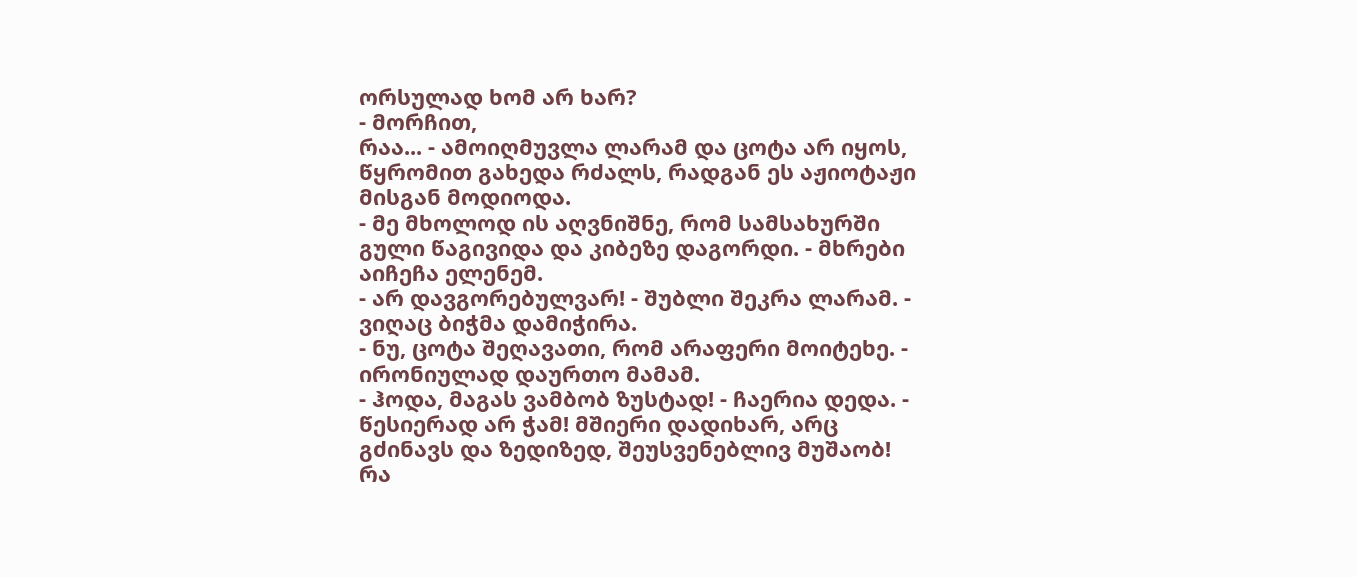ორსულად ხომ არ ხარ?
- მორჩით,
რაა... - ამოიღმუვლა ლარამ და ცოტა არ იყოს, წყრომით გახედა რძალს, რადგან ეს აჟიოტაჟი
მისგან მოდიოდა.
- მე მხოლოდ ის აღვნიშნე, რომ სამსახურში გული წაგივიდა და კიბეზე დაგორდი. - მხრები აიჩეჩა ელენემ.
- არ დავგორებულვარ! - შუბლი შეკრა ლარამ. - ვიღაც ბიჭმა დამიჭირა.
- ნუ, ცოტა შეღავათი, რომ არაფერი მოიტეხე. - ირონიულად დაურთო მამამ.
- ჰოდა, მაგას ვამბობ ზუსტად! - ჩაერია დედა. - წესიერად არ ჭამ! მშიერი დადიხარ, არც გძინავს და ზედიზედ, შეუსვენებლივ მუშაობ! რა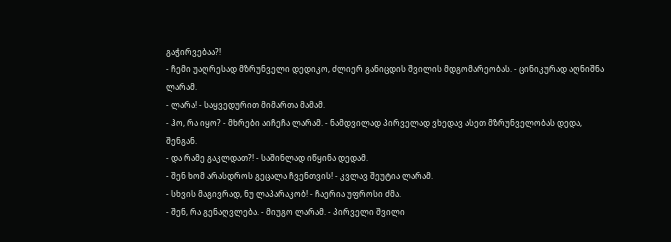გაჭირვებაა?!
- ჩემი უაღრესად მზრუნველი დედიკო, ძლიერ განიცდის შვილის მდგომარეობას. - ცინიკურად აღნიშნა ლარამ.
- ლარა! - საყვედურით მიმართა მამამ.
- ჰო, რა იყო? - მხრები აიჩეჩა ლარამ. - ნამდვილად პირველად ვხედავ ასეთ მზრუნველობას დედა, შენგან.
- და რამე გაკლდათ?! - საშინლად იწყინა დედამ.
- შენ ხომ არასდროს გეცალა ჩვენთვის! - კვლავ შეუტია ლარამ.
- სხვის მაგივრად, ნუ ლაპარაკობ! - ჩაერია უფროსი ძმა.
- შენ, რა გენაღვლება. - მიუგო ლარამ. - პირველი შვილი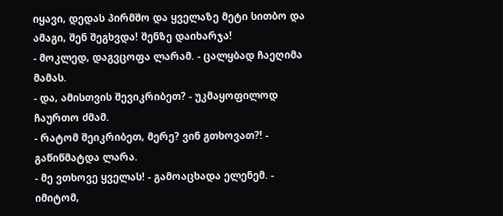იყავი, დედას პირმშო და ყველაზე მეტი სითბო და ამაგი, შენ შეგხვდა! შენზე დაიხარჯა!
- მოკლედ, დაგვცოფა ლარამ. - ცალყბად ჩაეღიმა მამას.
- და, ამისთვის შევიკრიბეთ? - უკმაყოფილოდ ჩაურთო ძმამ.
- რატომ შეიკრიბეთ, მერე? ვინ გთხოვათ?! - გაწიწმატდა ლარა.
- მე ვთხოვე ყველას! - გამოაცხადა ელენემ. - იმიტომ,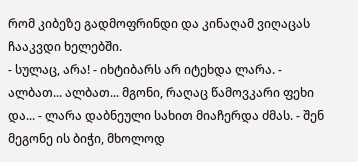რომ კიბეზე გადმოფრინდი და კინაღამ ვიღაცას ჩააკვდი ხელებში.
- სულაც, არა! - იხტიბარს არ იტეხდა ლარა. - ალბათ... ალბათ... მგონი, რაღაც წამოვკარი ფეხი და... - ლარა დაბნეული სახით მიაჩერდა ძმას. - შენ მეგონე ის ბიჭი, მხოლოდ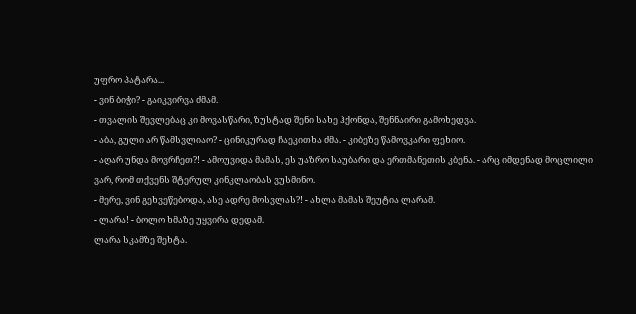უფრო პატარა...
- ვინ ბიჭი? - გაიკვირვა ძმამ.
- თვალის შევლებაც კი მოვასწარი, ზუსტად შენი სახე ჰქონდა, შენნაირი გამოხედვა.
- აბა, გული არ წამსვლიაო? - ცინიკურად ჩაეკითხა ძმა. - კიბეზე წამოვკარი ფეხიო.
- აღარ უნდა მოვრჩეთ?! - ამოუვიდა მამას, ეს უაზრო საუბარი და ერთმანეთის კბენა. - არც იმდენად მოცლილი ვარ, რომ თქვენს შტერულ კინკლაობას ვუსმინო.
- მერე, ვინ გეხვეწებოდა, ასე ადრე მოსვლას?! - ახლა მამას შეუტია ლარამ.
- ლარა! - ბოლო ხმაზე უყვირა დედამ.
ლარა სკამზე შეხტა.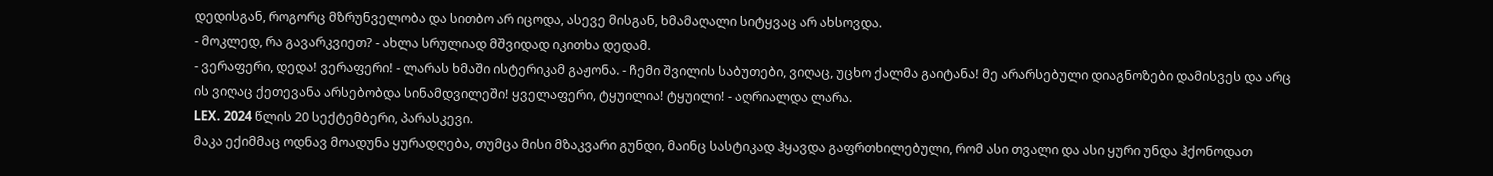დედისგან, როგორც მზრუნველობა და სითბო არ იცოდა, ასევე მისგან, ხმამაღალი სიტყვაც არ ახსოვდა.
- მოკლედ, რა გავარკვიეთ? - ახლა სრულიად მშვიდად იკითხა დედამ.
- ვერაფერი, დედა! ვერაფერი! - ლარას ხმაში ისტერიკამ გაჟონა. - ჩემი შვილის საბუთები, ვიღაც, უცხო ქალმა გაიტანა! მე არარსებული დიაგნოზები დამისვეს და არც ის ვიღაც ქეთევანა არსებობდა სინამდვილეში! ყველაფერი, ტყუილია! ტყუილი! - აღრიალდა ლარა.
LEX. 2024 წლის 20 სექტემბერი, პარასკევი.
მაკა ექიმმაც ოდნავ მოადუნა ყურადღება, თუმცა მისი მზაკვარი გუნდი, მაინც სასტიკად ჰყავდა გაფრთხილებული, რომ ასი თვალი და ასი ყური უნდა ჰქონოდათ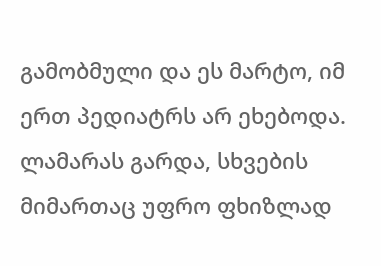გამობმული და ეს მარტო, იმ ერთ პედიატრს არ ეხებოდა. ლამარას გარდა, სხვების მიმართაც უფრო ფხიზლად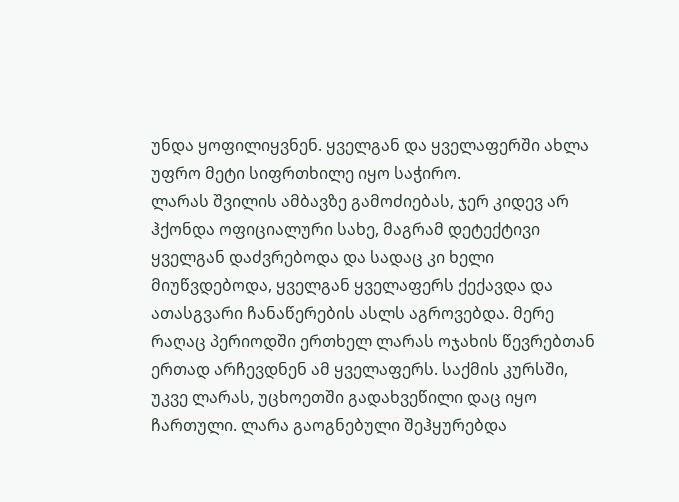უნდა ყოფილიყვნენ. ყველგან და ყველაფერში ახლა უფრო მეტი სიფრთხილე იყო საჭირო.
ლარას შვილის ამბავზე გამოძიებას, ჯერ კიდევ არ ჰქონდა ოფიციალური სახე, მაგრამ დეტექტივი ყველგან დაძვრებოდა და სადაც კი ხელი მიუწვდებოდა, ყველგან ყველაფერს ქექავდა და ათასგვარი ჩანაწერების ასლს აგროვებდა. მერე რაღაც პერიოდში ერთხელ ლარას ოჯახის წევრებთან ერთად არჩევდნენ ამ ყველაფერს. საქმის კურსში, უკვე ლარას, უცხოეთში გადახვეწილი დაც იყო ჩართული. ლარა გაოგნებული შეჰყურებდა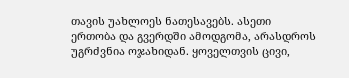თავის უახლოეს ნათესავებს. ასეთი ერთობა და გვერდში ამოდგომა, არასდროს უგრძვნია ოჯახიდან. ყოველთვის ცივი,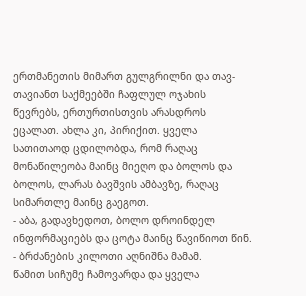ერთმანეთის მიმართ გულგრილნი და თავ-თავიანთ საქმეებში ჩაფლულ ოჯახის წევრებს, ერთურთისთვის არასდროს ეცალათ. ახლა კი, პირიქით. ყველა სათითაოდ ცდილობდა, რომ რაღაც მონაწილეობა მაინც მიეღო და ბოლოს და ბოლოს, ლარას ბავშვის ამბავზე, რაღაც სიმართლე მაინც გაეგოთ.
- აბა, გადავხედოთ, ბოლო დროინდელ ინფორმაციებს და ცოტა მაინც წავიწიოთ წინ. - ბრძანების კილოთი აღნიშნა მამამ.
წამით სიჩუმე ჩამოვარდა და ყველა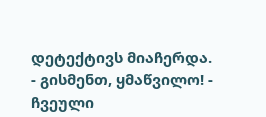დეტექტივს მიაჩერდა.
- გისმენთ, ყმაწვილო! - ჩვეული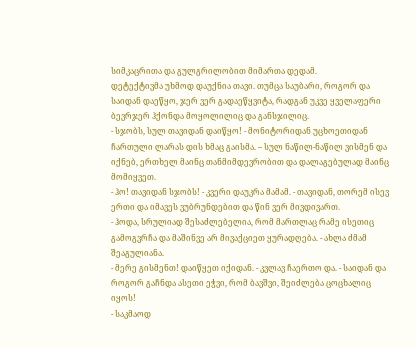სიმკაცრითა და გულგრილობით მიმართა დედამ.
დეტექტივმა უხმოდ დაუქნია თავი. თუმცა საუბარი, როგორ და საიდან დაეწყო, ჯერ ვერ გადაეწყვიტა, რადგან უკვე ყველაფერი ბევრჯერ ჰქონდა მოყოლილიც და განსჯილიც.
- სჯობს, სულ თავიდან დაიწყო! - მონიტორიდან უცხოეთიდან ჩართული ლარას დის ხმაც გაისმა. – სულ ნაწილ-ნაწილ ვისმენ და იქნებ, ერთხელ მაინც თანმიმდევრობით და დალაგებულად მაინც მომიყვეთ.
- ჰო! თავიდან სჯობს! - კვერი დაუკრა მამამ. - თავიდან, თორემ ისევ ერთი და იმავეს ვუბრუნდებით და წინ ვერ მივდივართ.
- ჰოდა, სრულიად შესაძლებელია, რომ მართლაც რამე ისეთიც გამოგვრჩა და მაშინვე არ მივაქციეთ ყურადღება. - ახლა ძმამ შეაგულიანა.
- მერე გისმენთ! დაიწყეთ იქიდან. - კვლავ ჩაერთო და. - საიდან და როგორ გაჩნდა ასეთი ეჭვი, რომ ბავშვი, შეიძლება ცოცხალიც იყოს!
- საკმაოდ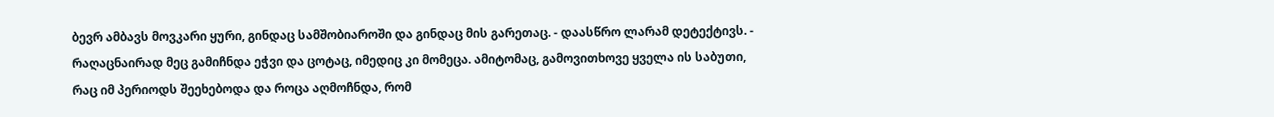ბევრ ამბავს მოვკარი ყური, გინდაც სამშობიაროში და გინდაც მის გარეთაც. - დაასწრო ლარამ დეტექტივს. - რაღაცნაირად მეც გამიჩნდა ეჭვი და ცოტაც, იმედიც კი მომეცა. ამიტომაც, გამოვითხოვე ყველა ის საბუთი, რაც იმ პერიოდს შეეხებოდა და როცა აღმოჩნდა, რომ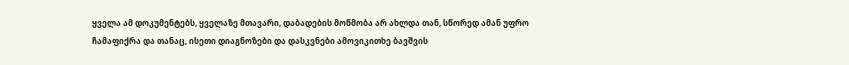ყველა ამ დოკუმენტებს, ყველაზე მთავარი, დაბადების მოწმობა არ ახლდა თან, სწორედ ამან უფრო ჩამაფიქრა და თანაც, ისეთი დიაგნოზები და დასკვნები ამოვიკითხე ბავშვის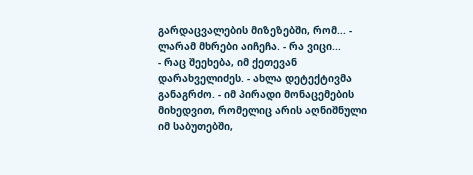გარდაცვალების მიზეზებში, რომ... - ლარამ მხრები აიჩეჩა. - რა ვიცი...
- რაც შეეხება, იმ ქეთევან დარახველიძეს. - ახლა დეტექტივმა განაგრძო. - იმ პირადი მონაცემების მიხედვით, რომელიც არის აღნიშნული იმ საბუთებში,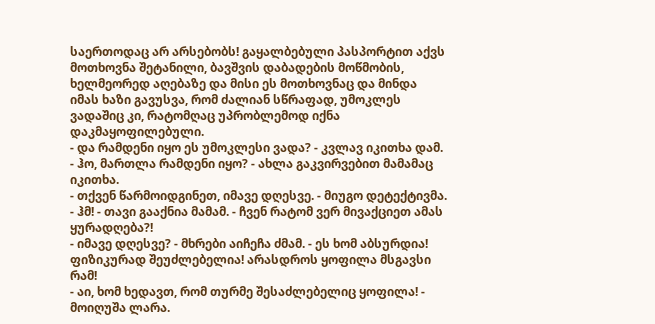საერთოდაც არ არსებობს! გაყალბებული პასპორტით აქვს მოთხოვნა შეტანილი, ბავშვის დაბადების მოწმობის, ხელმეორედ აღებაზე და მისი ეს მოთხოვნაც და მინდა იმას ხაზი გავუსვა, რომ ძალიან სწრაფად, უმოკლეს ვადაშიც კი, რატომღაც უპრობლემოდ იქნა დაკმაყოფილებული.
- და რამდენი იყო ეს უმოკლესი ვადა? - კვლავ იკითხა დამ.
- ჰო, მართლა რამდენი იყო? - ახლა გაკვირვებით მამამაც იკითხა.
- თქვენ წარმოიდგინეთ, იმავე დღესვე. - მიუგო დეტექტივმა.
- ჰმ! - თავი გააქნია მამამ. - ჩვენ რატომ ვერ მივაქციეთ ამას ყურადღება?!
- იმავე დღესვე? - მხრები აიჩეჩა ძმამ. - ეს ხომ აბსურდია! ფიზიკურად შეუძლებელია! არასდროს ყოფილა მსგავსი რამ!
- აი, ხომ ხედავთ, რომ თურმე შესაძლებელიც ყოფილა! - მოიღუშა ლარა.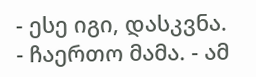- ესე იგი, დასკვნა. - ჩაერთო მამა. - ამ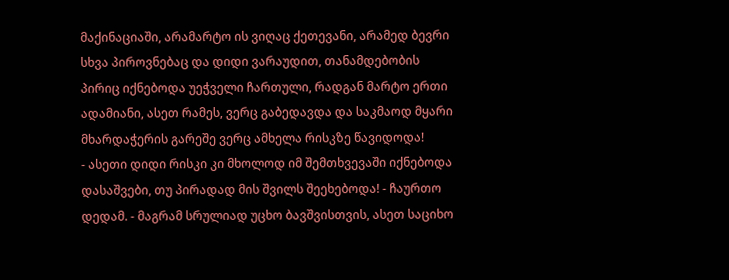მაქინაციაში, არამარტო ის ვიღაც ქეთევანი, არამედ ბევრი სხვა პიროვნებაც და დიდი ვარაუდით, თანამდებობის პირიც იქნებოდა უეჭველი ჩართული, რადგან მარტო ერთი ადამიანი, ასეთ რამეს, ვერც გაბედავდა და საკმაოდ მყარი მხარდაჭერის გარეშე ვერც ამხელა რისკზე წავიდოდა!
- ასეთი დიდი რისკი კი მხოლოდ იმ შემთხვევაში იქნებოდა დასაშვები, თუ პირადად მის შვილს შეეხებოდა! - ჩაურთო დედამ. - მაგრამ სრულიად უცხო ბავშვისთვის, ასეთ საციხო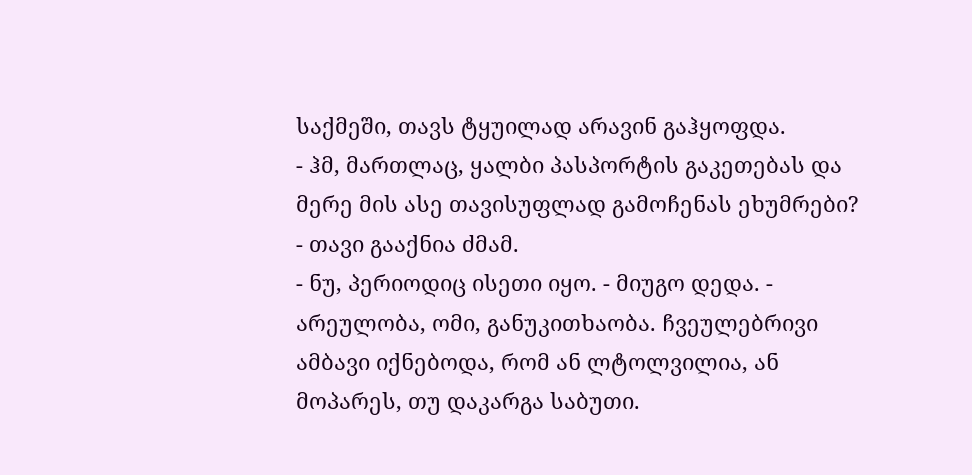საქმეში, თავს ტყუილად არავინ გაჰყოფდა.
- ჰმ, მართლაც, ყალბი პასპორტის გაკეთებას და მერე მის ასე თავისუფლად გამოჩენას ეხუმრები? - თავი გააქნია ძმამ.
- ნუ, პერიოდიც ისეთი იყო. - მიუგო დედა. - არეულობა, ომი, განუკითხაობა. ჩვეულებრივი ამბავი იქნებოდა, რომ ან ლტოლვილია, ან მოპარეს, თუ დაკარგა საბუთი.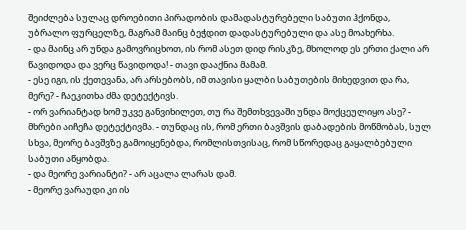შეიძლება სულაც დროებითი პირადობის დამადასტურებელი საბუთი ჰქონდა, უბრალო ფურცელზე, მაგრამ მაინც ბეჭდით დადასტურებული და ასე მოახერხა.
- და მაინც არ უნდა გამოვრიცხოთ, ის რომ ასეთ დიდ რისკზე, მხოლოდ ეს ერთი ქალი არ წავიდოდა და ვერც წავიდოდა! - თავი დააქნია მამამ.
- ესე იგი, ის ქეთევანა, არ არსებობს, იმ თავისი ყალბი საბუთების მიხედვით და რა, მერე? - ჩაეკითხა ძმა დეტექტივს.
- ორ ვარიანტად ხომ უკვე განვიხილეთ, თუ რა შემთხვევაში უნდა მოქცეულიყო ასე? - მხრები აიჩეჩა დეტექტივმა. - თუნდაც ის, რომ ერთი ბავშვის დაბადების მოწმობას, სულ სხვა, მეორე ბავშვზე გამოიყენებდა, რომლისთვისაც, რომ სწორედაც გაყალბებული საბუთი აწყობდა.
- და მეორე ვარიანტი? - არ აცალა ლარას დამ.
- მეორე ვარაუდი კი ის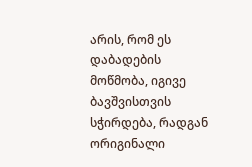არის, რომ ეს დაბადების მოწმობა, იგივე ბავშვისთვის სჭირდება, რადგან ორიგინალი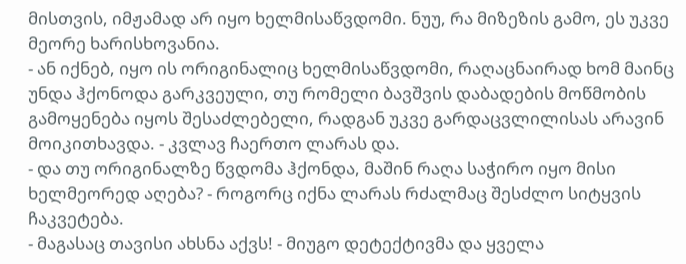მისთვის, იმჟამად არ იყო ხელმისაწვდომი. ნუუ, რა მიზეზის გამო, ეს უკვე მეორე ხარისხოვანია.
- ან იქნებ, იყო ის ორიგინალიც ხელმისაწვდომი, რაღაცნაირად ხომ მაინც უნდა ჰქონოდა გარკვეული, თუ რომელი ბავშვის დაბადების მოწმობის გამოყენება იყოს შესაძლებელი, რადგან უკვე გარდაცვლილისას არავინ მოიკითხავდა. - კვლავ ჩაერთო ლარას და.
- და თუ ორიგინალზე წვდომა ჰქონდა, მაშინ რაღა საჭირო იყო მისი ხელმეორედ აღება? - როგორც იქნა ლარას რძალმაც შესძლო სიტყვის ჩაკვეტება.
- მაგასაც თავისი ახსნა აქვს! - მიუგო დეტექტივმა და ყველა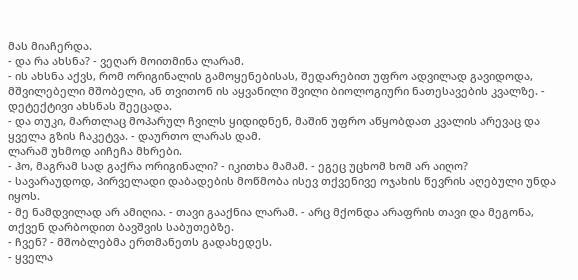მას მიაჩერდა.
- და რა ახსნა? - ვეღარ მოითმინა ლარამ.
- ის ახსნა აქვს, რომ ორიგინალის გამოყენებისას, შედარებით უფრო ადვილად გავიდოდა, მშვილებელი მშობელი, ან თვითონ ის აყვანილი შვილი ბიოლოგიური ნათესავების კვალზე. - დეტექტივი ახსნას შეეცადა.
- და თუკი, მართლაც მოპარულ ჩვილს ყიდიდნენ, მაშინ უფრო აწყობდათ კვალის არევაც და ყველა გზის ჩაკეტვა. - დაურთო ლარას დამ.
ლარამ უხმოდ აიჩეჩა მხრები.
- ჰო, მაგრამ სად გაქრა ორიგინალი? - იკითხა მამამ. - ეგეც უცხომ ხომ არ აიღო?
- სავარაუდოდ, პირველადი დაბადების მოწმობა ისევ თქვენივე ოჯახის წევრის აღებული უნდა იყოს.
- მე ნამდვილად არ ამიღია. - თავი გააქნია ლარამ. - არც მქონდა არაფრის თავი და მეგონა, თქვენ დარბოდით ბავშვის საბუთებზე.
- ჩვენ? - მშობლებმა ერთმანეთს გადახედეს.
- ყველა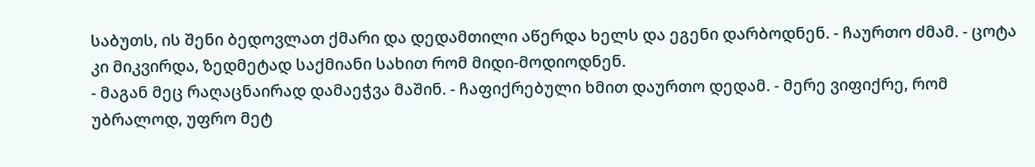საბუთს, ის შენი ბედოვლათ ქმარი და დედამთილი აწერდა ხელს და ეგენი დარბოდნენ. - ჩაურთო ძმამ. - ცოტა კი მიკვირდა, ზედმეტად საქმიანი სახით რომ მიდი-მოდიოდნენ.
- მაგან მეც რაღაცნაირად დამაეჭვა მაშინ. - ჩაფიქრებული ხმით დაურთო დედამ. - მერე ვიფიქრე, რომ უბრალოდ, უფრო მეტ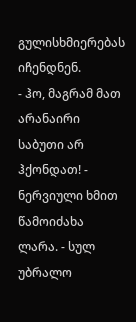გულისხმიერებას იჩენდნენ.
- ჰო, მაგრამ მათ არანაირი საბუთი არ ჰქონდათ! - ნერვიული ხმით წამოიძახა ლარა. - სულ უბრალო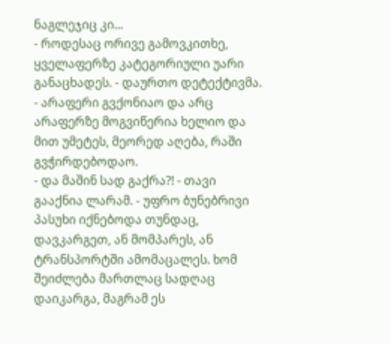ნაგლეჯიც კი...
- როდესაც ორივე გამოვკითხე, ყველაფერზე კატეგორიული უარი განაცხადეს. - დაურთო დეტექტივმა. - არაფერი გვქონიაო და არც არაფერზე მოგვიწერია ხელიო და მით უმეტეს, მეორედ აღება, რაში გვჭირდებოდაო.
- და მაშინ სად გაქრა?! - თავი გააქნია ლარამ. - უფრო ბუნებრივი პასუხი იქნებოდა თუნდაც, დავკარგეთ, ან მომპარეს, ან ტრანსპორტში ამომაცალეს. ხომ შეიძლება მართლაც სადღაც დაიკარგა, მაგრამ ეს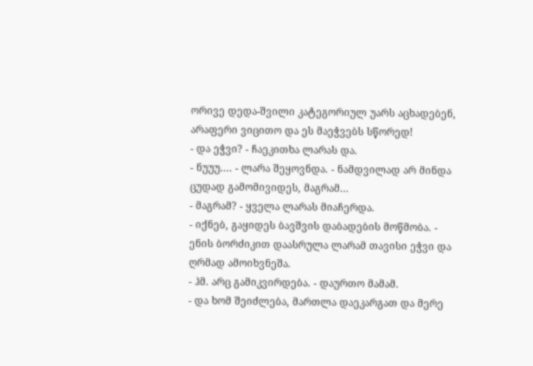ორივე დედა-შვილი კატეგორიულ უარს აცხადებენ, არაფერი ვიცითო და ეს მაეჭვებს სწორედ!
- და ეჭვი? - ჩაეკითხა ლარას და.
- ნუუუ.... - ლარა შეყოვნდა. - ნამდვილად არ მინდა ცუდად გამომივიდეს, მაგრამ...
- მაგრამ? - ყველა ლარას მიაჩერდა.
- იქნებ, გაყიდეს ბავშვის დაბადების მოწმობა. - ენის ბორძიკით დაასრულა ლარამ თავისი ეჭვი და ღრმად ამოიხვნეშა.
- ჰმ. არც გამიკვირდება. - დაურთო მამამ.
- და ხომ შეიძლება, მართლა დაეკარგათ და მერე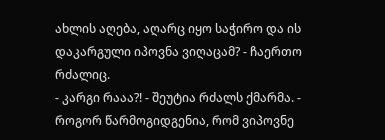ახლის აღება, აღარც იყო საჭირო და ის დაკარგული იპოვნა ვიღაცამ? - ჩაერთო რძალიც.
- კარგი რააა?! - შეუტია რძალს ქმარმა. - როგორ წარმოგიდგენია, რომ ვიპოვნე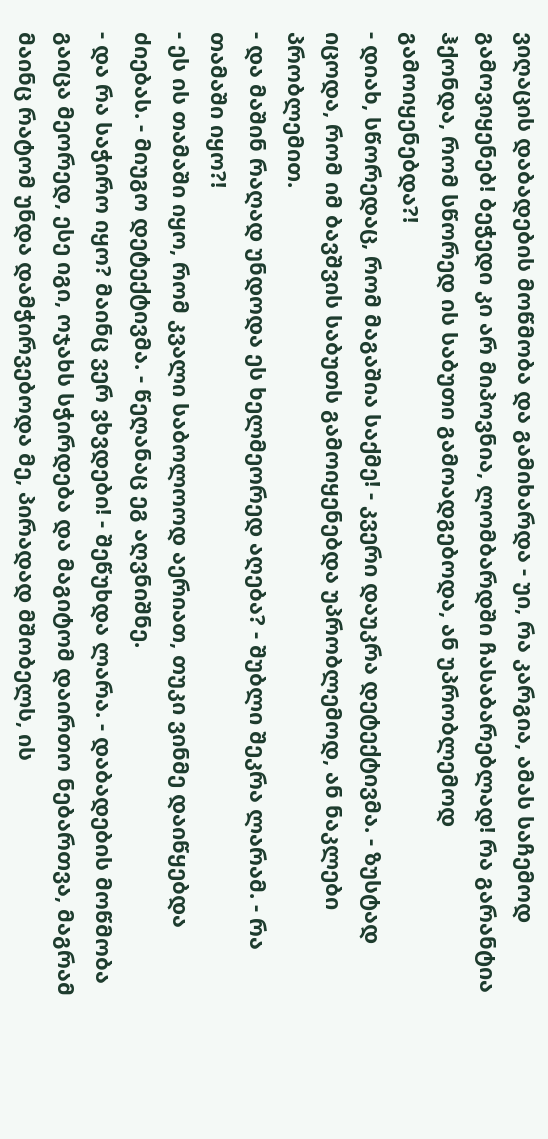ვიღაცის დაბადების მოწმობა და გამიხარდა - უი, რა კარგია, ამას საჩემოდ გამოვიყენებ! ბეჭედი კი არ მიპოვნია, ლომბარდში ჩასაბარებლად! რა გარანტია ჰქონდა, რომ სწორედ ის საბუთი გამოადგებოდა, ან უპრობლემოდ გამოიყენებდა?!
- დიახ, სწორედაც, რომ მაგაშია საქმე! - კვერი დაუკრა დეტექტივმა. - ზუსტად იცოდა, რომ იმ ბავშვის საბუთს გამოიყენებდა უპრობლემოდ, ან ნაკლები პრობლემით.
- და მაშინ რაღად უნდოდა ეს ხელმეორედ აღება? - შუბლი შეკრა ლარამ. - რა თამაში იყო?!
- ეს ის თამაში იყო, რომ კვალი საბოლოოდ აერიათ, თუკი ვინმე დაიწყებდა ძიებას. - მიუგო დეტექტივმა. - წეღანაც ეგ აღვნიშნე.
- და რა საჭირო იყო? მაინც ვერ ვხვდები! - შეწუხდა ლარა. - დაბადების მოწმობა გაიცა მეორედ, ესე იგი, ოჯახს სჭირდება და მაგიტომ დაირთო ნებართვა, მაგრამ მაინც რატომ უნდა დამჭირვებოდა მე, პირადად მშობელს, ის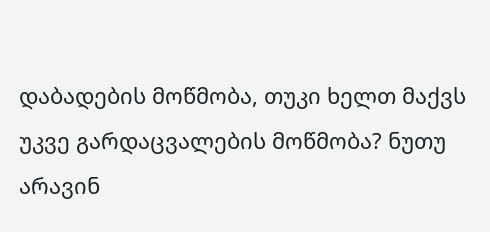დაბადების მოწმობა, თუკი ხელთ მაქვს უკვე გარდაცვალების მოწმობა? ნუთუ არავინ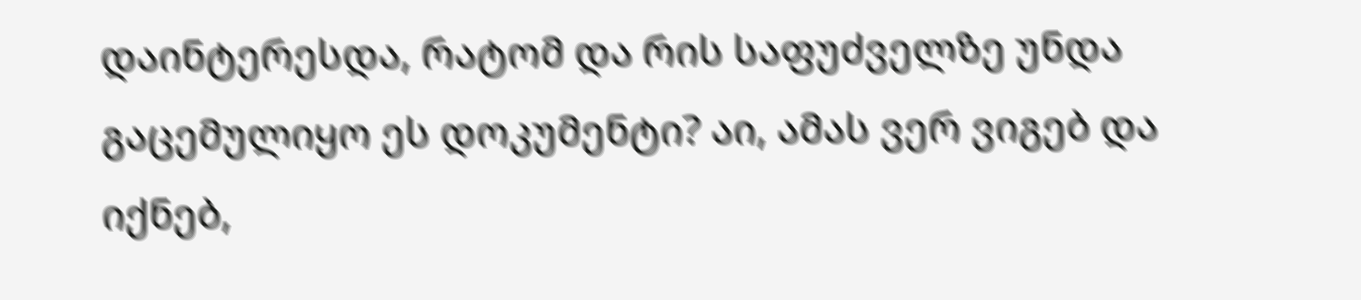დაინტერესდა, რატომ და რის საფუძველზე უნდა გაცემულიყო ეს დოკუმენტი? აი, ამას ვერ ვიგებ და იქნებ,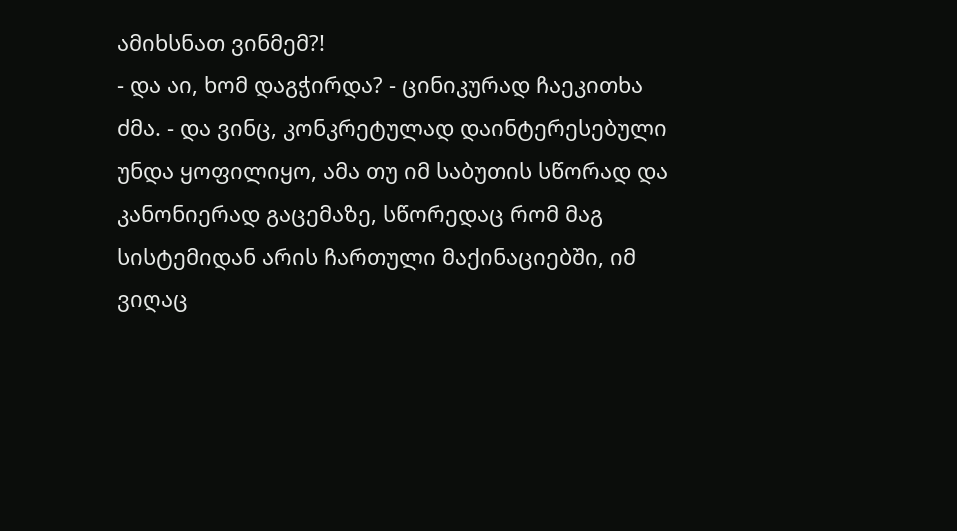ამიხსნათ ვინმემ?!
- და აი, ხომ დაგჭირდა? - ცინიკურად ჩაეკითხა ძმა. - და ვინც, კონკრეტულად დაინტერესებული უნდა ყოფილიყო, ამა თუ იმ საბუთის სწორად და კანონიერად გაცემაზე, სწორედაც რომ მაგ სისტემიდან არის ჩართული მაქინაციებში, იმ ვიღაც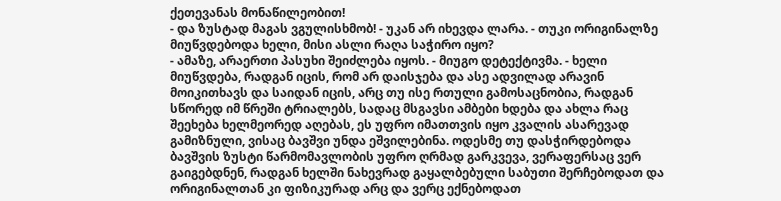ქეთევანას მონაწილეობით!
- და ზუსტად მაგას ვგულისხმობ! - უკან არ იხევდა ლარა. - თუკი ორიგინალზე მიუწვდებოდა ხელი, მისი ასლი რაღა საჭირო იყო?
- ამაზე, არაერთი პასუხი შეიძლება იყოს. - მიუგო დეტექტივმა. - ხელი მიუწვდება, რადგან იცის, რომ არ დაისჯება და ასე ადვილად არავინ მოიკითხავს და საიდან იცის, არც თუ ისე რთული გამოსაცნობია, რადგან სწორედ იმ წრეში ტრიალებს, სადაც მსგავსი ამბები ხდება და ახლა რაც შეეხება ხელმეორედ აღებას, ეს უფრო იმათთვის იყო კვალის ასარევად გამიზნული, ვისაც ბავშვი უნდა ეშვილებინა. ოდესმე თუ დასჭირდებოდა ბავშვის ზუსტი წარმომავლობის უფრო ღრმად გარკვევა, ვერაფერსაც ვერ გაიგებდნენ, რადგან ხელში ნახევრად გაყალბებული საბუთი შერჩებოდათ და ორიგინალთან კი ფიზიკურად არც და ვერც ექნებოდათ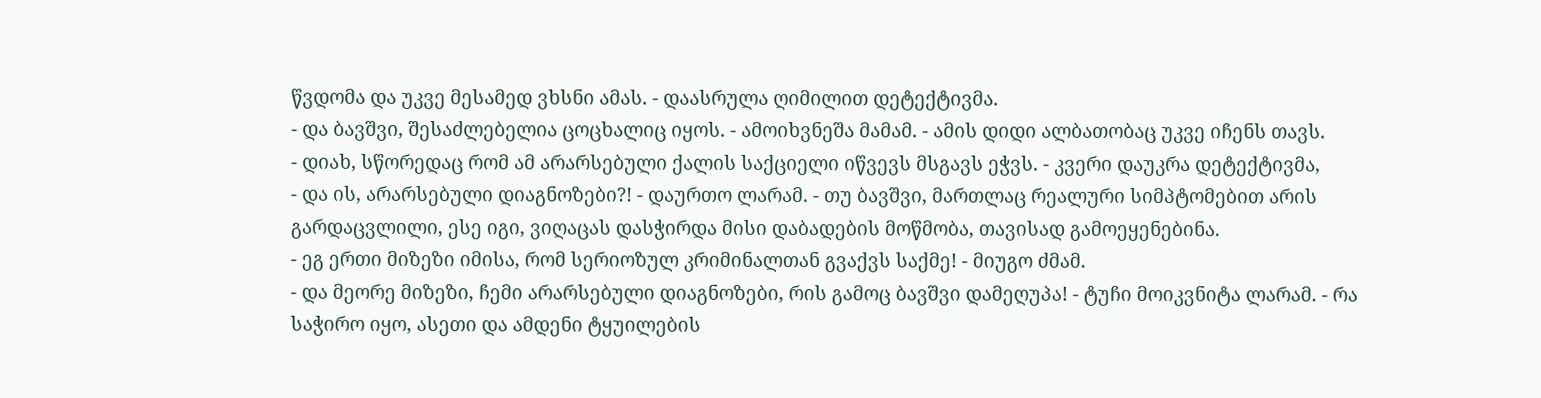წვდომა და უკვე მესამედ ვხსნი ამას. - დაასრულა ღიმილით დეტექტივმა.
- და ბავშვი, შესაძლებელია ცოცხალიც იყოს. - ამოიხვნეშა მამამ. - ამის დიდი ალბათობაც უკვე იჩენს თავს.
- დიახ, სწორედაც რომ ამ არარსებული ქალის საქციელი იწვევს მსგავს ეჭვს. - კვერი დაუკრა დეტექტივმა,
- და ის, არარსებული დიაგნოზები?! - დაურთო ლარამ. - თუ ბავშვი, მართლაც რეალური სიმპტომებით არის გარდაცვლილი, ესე იგი, ვიღაცას დასჭირდა მისი დაბადების მოწმობა, თავისად გამოეყენებინა.
- ეგ ერთი მიზეზი იმისა, რომ სერიოზულ კრიმინალთან გვაქვს საქმე! - მიუგო ძმამ.
- და მეორე მიზეზი, ჩემი არარსებული დიაგნოზები, რის გამოც ბავშვი დამეღუპა! - ტუჩი მოიკვნიტა ლარამ. - რა საჭირო იყო, ასეთი და ამდენი ტყუილების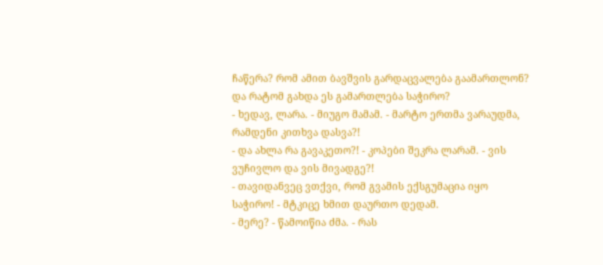ჩაწერა? რომ ამით ბავშვის გარდაცვალება გაამართლონ? და რატომ გახდა ეს გამართლება საჭირო?
- ხედავ, ლარა. - მიუგო მამამ. - მარტო ერთმა ვარაუდმა, რამდენი კითხვა დასვა?!
- და ახლა რა გავაკეთო?! - კოპები შეკრა ლარამ. - ვის ვუჩივლო და ვის მივადგე?!
- თავიდანვეც ვთქვი, რომ გვამის ექსგუმაცია იყო საჭირო! - მტკიცე ხმით დაურთო დედამ.
- მერე? - წამოიწია ძმა. - რას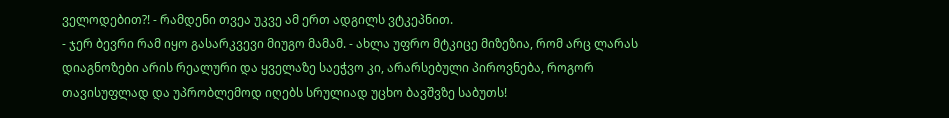ველოდებით?! - რამდენი თვეა უკვე ამ ერთ ადგილს ვტკეპნით.
- ჯერ ბევრი რამ იყო გასარკვევი მიუგო მამამ. - ახლა უფრო მტკიცე მიზეზია, რომ არც ლარას დიაგნოზები არის რეალური და ყველაზე საეჭვო კი, არარსებული პიროვნება, როგორ თავისუფლად და უპრობლემოდ იღებს სრულიად უცხო ბავშვზე საბუთს!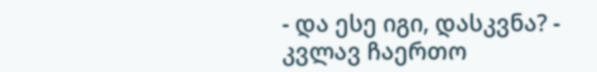- და ესე იგი, დასკვნა? - კვლავ ჩაერთო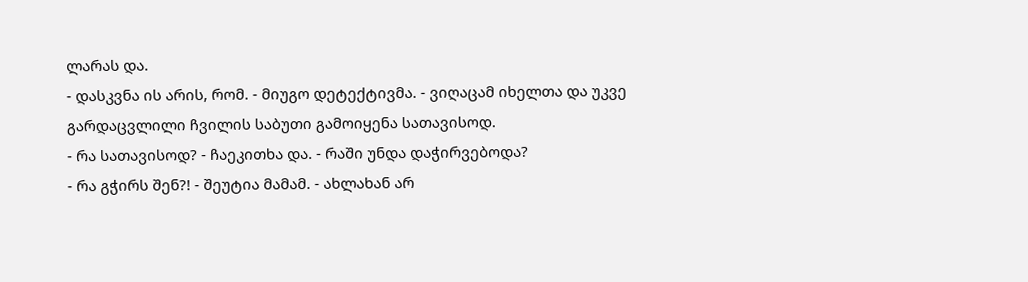ლარას და.
- დასკვნა ის არის, რომ. - მიუგო დეტექტივმა. - ვიღაცამ იხელთა და უკვე გარდაცვლილი ჩვილის საბუთი გამოიყენა სათავისოდ.
- რა სათავისოდ? - ჩაეკითხა და. - რაში უნდა დაჭირვებოდა?
- რა გჭირს შენ?! - შეუტია მამამ. - ახლახან არ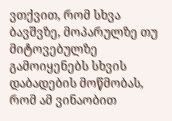ვთქვით, რომ სხვა ბავშვზე, მოპარულზე თუ მიტოვებულზე გამოიყენებს სხვის დაბადების მოწმობას, რომ ამ ვინაობით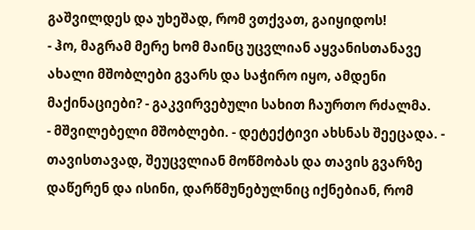გაშვილდეს და უხეშად, რომ ვთქვათ, გაიყიდოს!
- ჰო, მაგრამ მერე ხომ მაინც უცვლიან აყვანისთანავე ახალი მშობლები გვარს და საჭირო იყო, ამდენი მაქინაციები? - გაკვირვებული სახით ჩაურთო რძალმა.
- მშვილებელი მშობლები. - დეტექტივი ახსნას შეეცადა. - თავისთავად, შეუცვლიან მოწმობას და თავის გვარზე დაწერენ და ისინი, დარწმუნებულნიც იქნებიან, რომ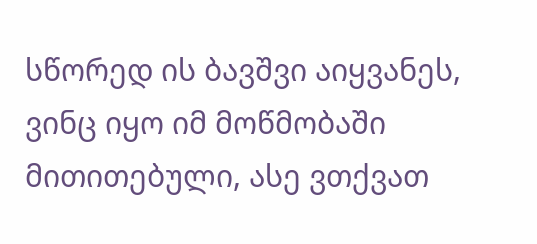სწორედ ის ბავშვი აიყვანეს, ვინც იყო იმ მოწმობაში მითითებული, ასე ვთქვათ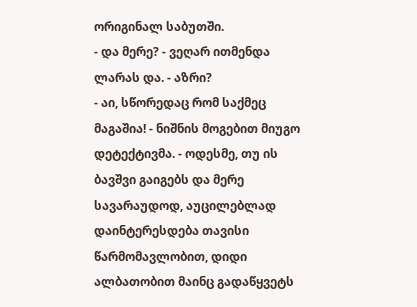ორიგინალ საბუთში.
- და მერე? - ვეღარ ითმენდა ლარას და. - აზრი?
- აი, სწორედაც რომ საქმეც მაგაშია! - ნიშნის მოგებით მიუგო დეტექტივმა. - ოდესმე, თუ ის ბავშვი გაიგებს და მერე სავარაუდოდ, აუცილებლად დაინტერესდება თავისი წარმომავლობით, დიდი ალბათობით მაინც გადაწყვეტს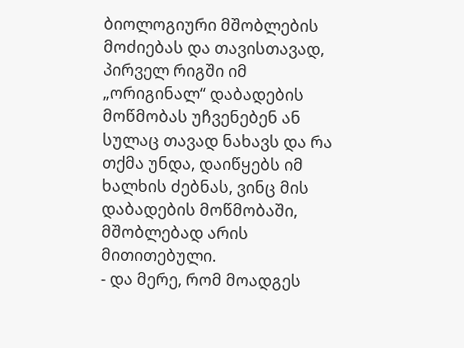ბიოლოგიური მშობლების მოძიებას და თავისთავად, პირველ რიგში იმ „ორიგინალ“ დაბადების მოწმობას უჩვენებენ ან სულაც თავად ნახავს და რა თქმა უნდა, დაიწყებს იმ ხალხის ძებნას, ვინც მის დაბადების მოწმობაში, მშობლებად არის მითითებული.
- და მერე, რომ მოადგეს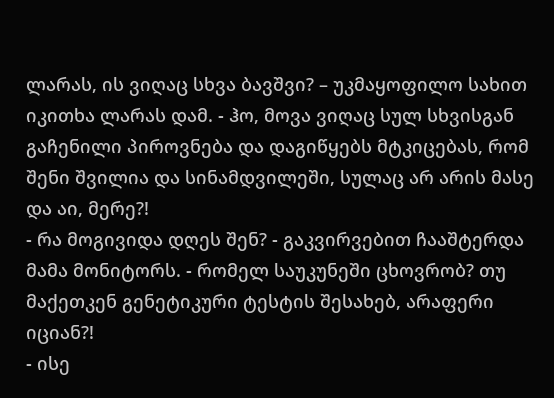ლარას, ის ვიღაც სხვა ბავშვი? – უკმაყოფილო სახით იკითხა ლარას დამ. - ჰო, მოვა ვიღაც სულ სხვისგან გაჩენილი პიროვნება და დაგიწყებს მტკიცებას, რომ შენი შვილია და სინამდვილეში, სულაც არ არის მასე და აი, მერე?!
- რა მოგივიდა დღეს შენ? - გაკვირვებით ჩააშტერდა მამა მონიტორს. - რომელ საუკუნეში ცხოვრობ? თუ მაქეთკენ გენეტიკური ტესტის შესახებ, არაფერი იციან?!
- ისე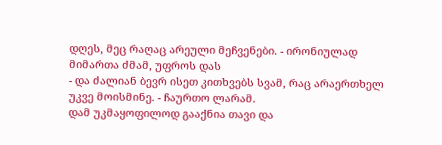დღეს, მეც რაღაც არეული მეჩვენები. - ირონიულად მიმართა ძმამ, უფროს დას
- და ძალიან ბევრ ისეთ კითხვებს სვამ, რაც არაერთხელ უკვე მოისმინე. - ჩაურთო ლარამ.
დამ უკმაყოფილოდ გააქნია თავი და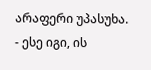არაფერი უპასუხა.
- ესე იგი, ის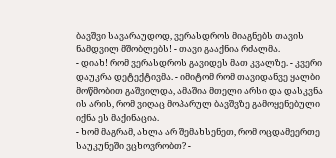ბავშვი სავარაუდოდ, ვერასდროს მიაგნებს თავის ნამდვილ მშობლებს! - თავი გააქნია რძალმა.
- დიახ! რომ ვერასდროს გავიდეს მათ კვალზე. - კვერი დაუკრა დეტექტივმა. - იმიტომ რომ თავიდანვე ყალბი მოწმობით გაშვილდა, ამაშია მთელი არსი და დასკვნა ის არის, რომ ვიღაც მოპარულ ბავშვზე გამოყენებული იქნა ეს მაქინაცია.
- ხომ მაგრამ, ახლა არ შემახსენეთ, რომ ოცდამეერთე საუკუნეში ვცხოვრობთ? -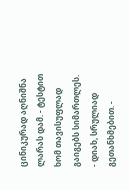ცინიკურად აღნიშნა ლარას დამ. - ტესტით ხომ თავისუფლად გაიგებს სიმართლეს.
- დიახ, სრულიად გეთანხმებით. -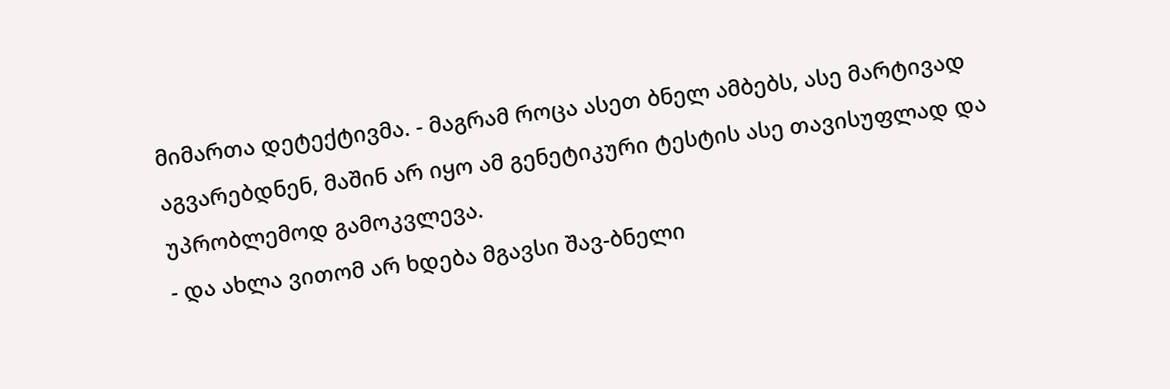მიმართა დეტექტივმა. - მაგრამ როცა ასეთ ბნელ ამბებს, ასე მარტივად აგვარებდნენ, მაშინ არ იყო ამ გენეტიკური ტესტის ასე თავისუფლად და უპრობლემოდ გამოკვლევა.
- და ახლა ვითომ არ ხდება მგავსი შავ-ბნელი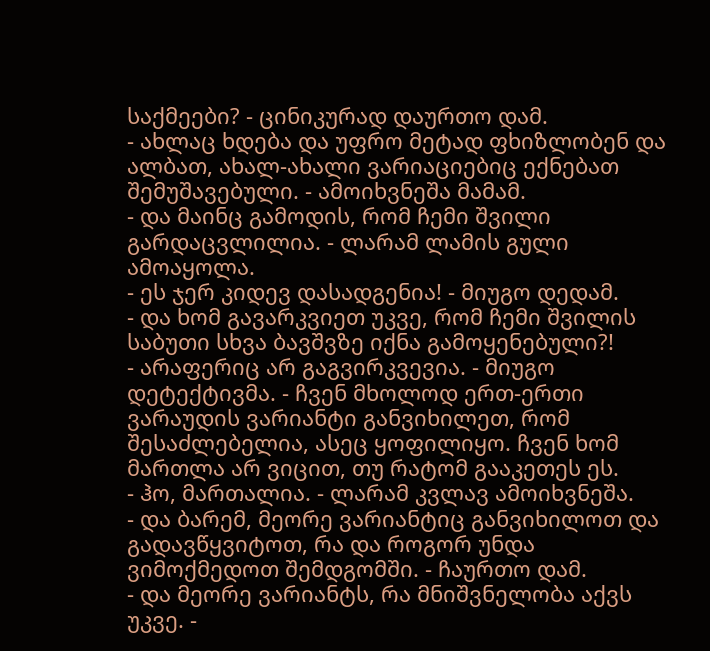საქმეები? - ცინიკურად დაურთო დამ.
- ახლაც ხდება და უფრო მეტად ფხიზლობენ და ალბათ, ახალ-ახალი ვარიაციებიც ექნებათ შემუშავებული. - ამოიხვნეშა მამამ.
- და მაინც გამოდის, რომ ჩემი შვილი გარდაცვლილია. - ლარამ ლამის გული ამოაყოლა.
- ეს ჯერ კიდევ დასადგენია! - მიუგო დედამ.
- და ხომ გავარკვიეთ უკვე, რომ ჩემი შვილის საბუთი სხვა ბავშვზე იქნა გამოყენებული?!
- არაფერიც არ გაგვირკვევია. - მიუგო დეტექტივმა. - ჩვენ მხოლოდ ერთ-ერთი ვარაუდის ვარიანტი განვიხილეთ, რომ შესაძლებელია, ასეც ყოფილიყო. ჩვენ ხომ მართლა არ ვიცით, თუ რატომ გააკეთეს ეს.
- ჰო, მართალია. - ლარამ კვლავ ამოიხვნეშა.
- და ბარემ, მეორე ვარიანტიც განვიხილოთ და გადავწყვიტოთ, რა და როგორ უნდა ვიმოქმედოთ შემდგომში. - ჩაურთო დამ.
- და მეორე ვარიანტს, რა მნიშვნელობა აქვს უკვე. -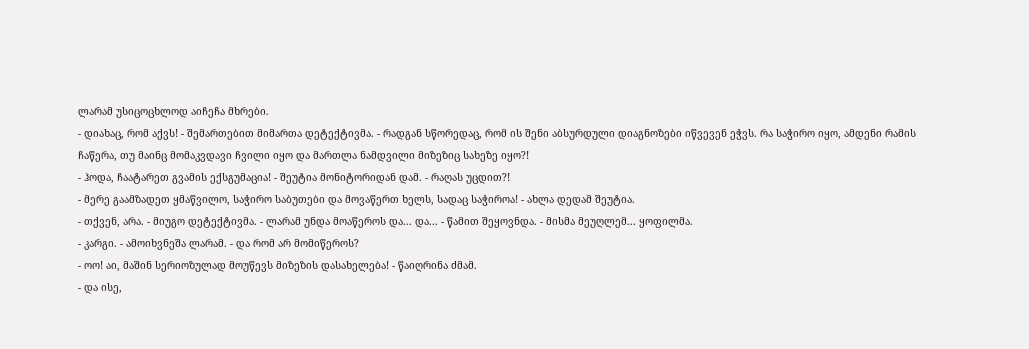ლარამ უსიცოცხლოდ აიჩეჩა მხრები.
- დიახაც, რომ აქვს! - შემართებით მიმართა დეტექტივმა. - რადგან სწორედაც, რომ ის შენი აბსურდული დიაგნოზები იწვევენ ეჭვს. რა საჭირო იყო, ამდენი რამის ჩაწერა, თუ მაინც მომაკვდავი ჩვილი იყო და მართლა ნამდვილი მიზეზიც სახეზე იყო?!
- ჰოდა, ჩაატარეთ გვამის ექსგუმაცია! - შეუტია მონიტორიდან დამ. - რაღას უცდით?!
- მერე გაამზადეთ ყმაწვილო, საჭირო საბუთები და მოვაწერთ ხელს, სადაც საჭიროა! - ახლა დედამ შეუტია.
- თქვენ, არა. - მიუგო დეტექტივმა. - ლარამ უნდა მოაწეროს და... და... - წამით შეყოვნდა. - მისმა მეუღლემ... ყოფილმა.
- კარგი. - ამოიხვნეშა ლარამ. - და რომ არ მომიწეროს?
- ოო! აი, მაშინ სერიოზულად მოუწევს მიზეზის დასახელება! - წაიღრინა ძმამ.
- და ისე,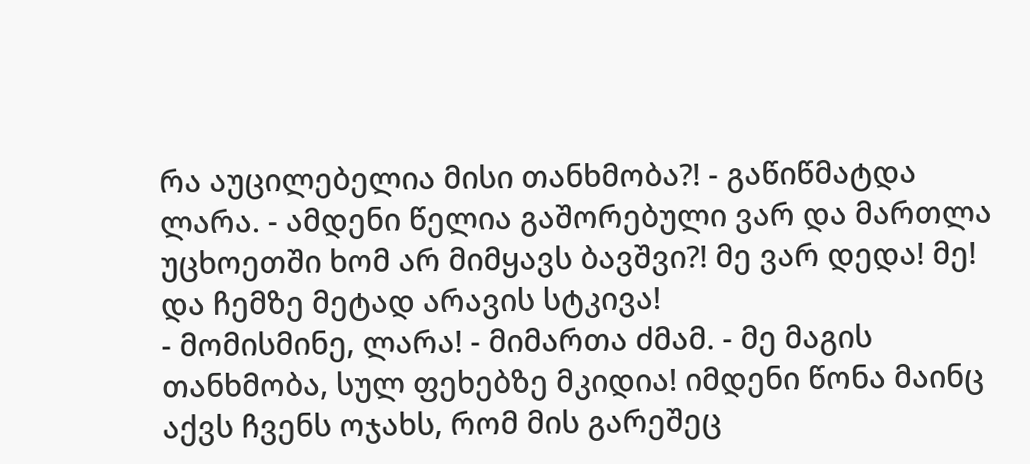რა აუცილებელია მისი თანხმობა?! - გაწიწმატდა ლარა. - ამდენი წელია გაშორებული ვარ და მართლა უცხოეთში ხომ არ მიმყავს ბავშვი?! მე ვარ დედა! მე! და ჩემზე მეტად არავის სტკივა!
- მომისმინე, ლარა! - მიმართა ძმამ. - მე მაგის თანხმობა, სულ ფეხებზე მკიდია! იმდენი წონა მაინც აქვს ჩვენს ოჯახს, რომ მის გარეშეც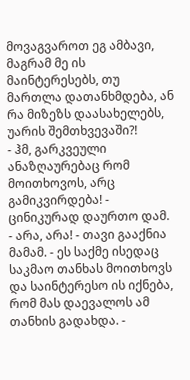მოვაგვაროთ ეგ ამბავი, მაგრამ მე ის მაინტერესებს, თუ მართლა დათანხმდება, ან რა მიზეზს დაასახელებს, უარის შემთხვევაში?!
- ჰმ, გარკვეული ანაზღაურებაც რომ მოითხოვოს, არც გამიკვირდება! - ცინიკურად დაურთო დამ.
- არა, არა! - თავი გააქნია მამამ. - ეს საქმე ისედაც საკმაო თანხას მოითხოვს და საინტერესო ის იქნება, რომ მას დაევალოს ამ თანხის გადახდა. -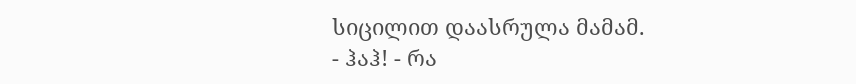სიცილით დაასრულა მამამ.
- ჰაჰ! - რა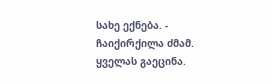სახე ექნება. - ჩაიქირქილა ძმამ.
ყველას გაეცინა.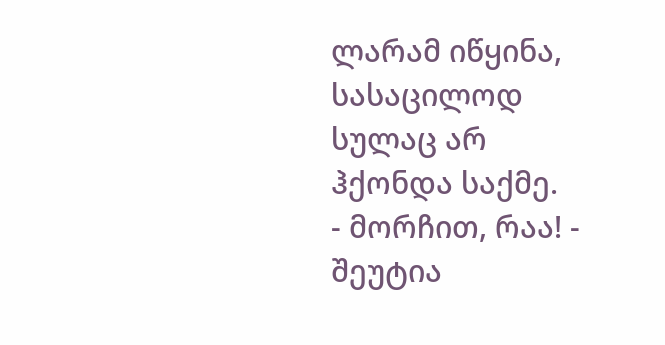ლარამ იწყინა, სასაცილოდ სულაც არ ჰქონდა საქმე.
- მორჩით, რაა! - შეუტია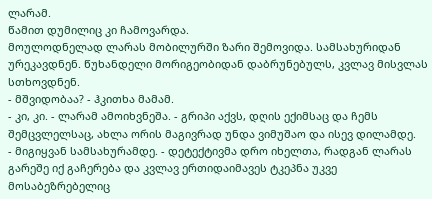ლარამ.
წამით დუმილიც კი ჩამოვარდა.
მოულოდნელად ლარას მობილურში ზარი შემოვიდა. სამსახურიდან ურეკავდნენ. წუხანდელი მორიგეობიდან დაბრუნებულს, კვლავ მისვლას სთხოვდნენ.
- მშვიდობაა? - ჰკითხა მამამ.
- კი, კი. - ლარამ ამოიხვნეშა. - გრიპი აქვს, დღის ექიმსაც და ჩემს შემცვლელსაც, ახლა ორის მაგივრად უნდა ვიმუშაო და ისევ დილამდე.
- მიგიყვან სამსახურამდე. - დეტექტივმა დრო იხელთა, რადგან ლარას გარეშე იქ გაჩერება და კვლავ ერთიდაიმავეს ტკეპნა უკვე მოსაბეზრებელიც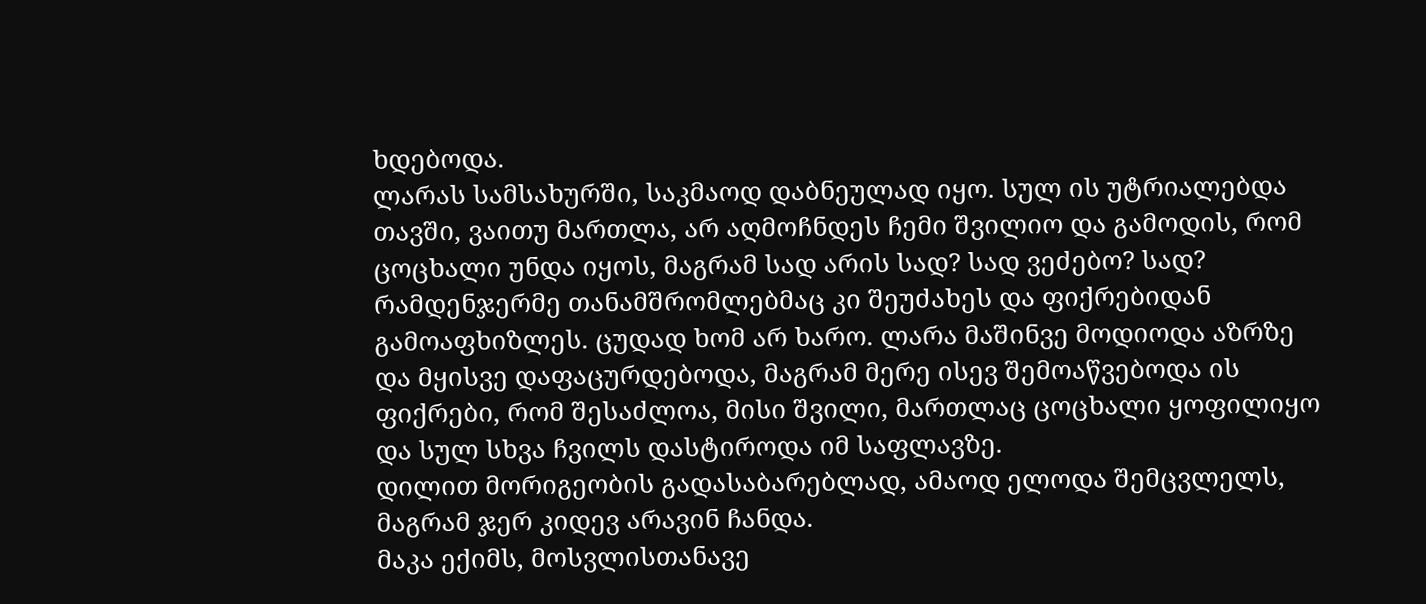ხდებოდა.
ლარას სამსახურში, საკმაოდ დაბნეულად იყო. სულ ის უტრიალებდა თავში, ვაითუ მართლა, არ აღმოჩნდეს ჩემი შვილიო და გამოდის, რომ ცოცხალი უნდა იყოს, მაგრამ სად არის სად? სად ვეძებო? სად?
რამდენჯერმე თანამშრომლებმაც კი შეუძახეს და ფიქრებიდან გამოაფხიზლეს. ცუდად ხომ არ ხარო. ლარა მაშინვე მოდიოდა აზრზე და მყისვე დაფაცურდებოდა, მაგრამ მერე ისევ შემოაწვებოდა ის ფიქრები, რომ შესაძლოა, მისი შვილი, მართლაც ცოცხალი ყოფილიყო და სულ სხვა ჩვილს დასტიროდა იმ საფლავზე.
დილით მორიგეობის გადასაბარებლად, ამაოდ ელოდა შემცვლელს, მაგრამ ჯერ კიდევ არავინ ჩანდა.
მაკა ექიმს, მოსვლისთანავე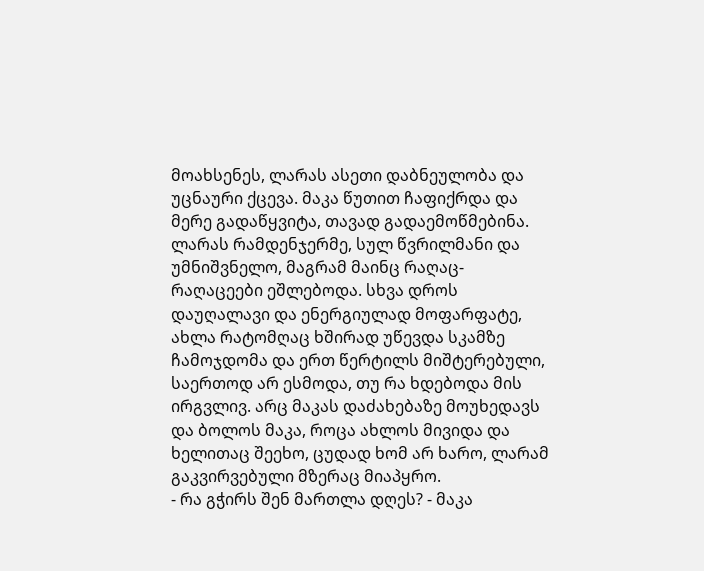მოახსენეს, ლარას ასეთი დაბნეულობა და უცნაური ქცევა. მაკა წუთით ჩაფიქრდა და მერე გადაწყვიტა, თავად გადაემოწმებინა. ლარას რამდენჯერმე, სულ წვრილმანი და უმნიშვნელო, მაგრამ მაინც რაღაც-რაღაცეები ეშლებოდა. სხვა დროს დაუღალავი და ენერგიულად მოფარფატე, ახლა რატომღაც ხშირად უწევდა სკამზე ჩამოჯდომა და ერთ წერტილს მიშტერებული, საერთოდ არ ესმოდა, თუ რა ხდებოდა მის ირგვლივ. არც მაკას დაძახებაზე მოუხედავს და ბოლოს მაკა, როცა ახლოს მივიდა და ხელითაც შეეხო, ცუდად ხომ არ ხარო, ლარამ გაკვირვებული მზერაც მიაპყრო.
- რა გჭირს შენ მართლა დღეს? - მაკა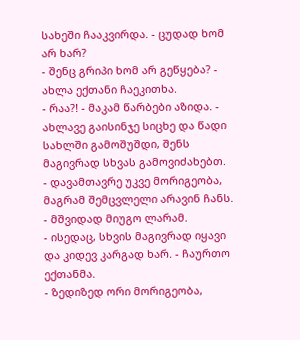სახეში ჩააკვირდა. - ცუდად ხომ არ ხარ?
- შენც გრიპი ხომ არ გეწყება? - ახლა ექთანი ჩაეკითხა.
- რაა?! - მაკამ წარბები აზიდა. - ახლავე გაისინჯე სიცხე და წადი სახლში გამოშუშდი, შენს მაგივრად სხვას გამოვიძახებთ.
- დავამთავრე უკვე მორიგეობა, მაგრამ შემცვლელი არავინ ჩანს. - მშვიდად მიუგო ლარამ.
- ისედაც, სხვის მაგივრად იყავი და კიდევ კარგად ხარ. - ჩაურთო ექთანმა.
- ზედიზედ ორი მორიგეობა,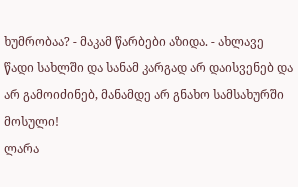ხუმრობაა? - მაკამ წარბები აზიდა. - ახლავე წადი სახლში და სანამ კარგად არ დაისვენებ და არ გამოიძინებ, მანამდე არ გნახო სამსახურში მოსული!
ლარა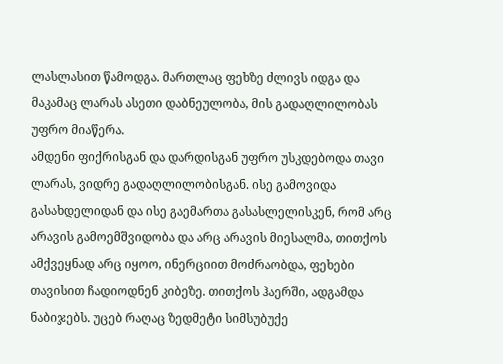ლასლასით წამოდგა. მართლაც ფეხზე ძლივს იდგა და მაკამაც ლარას ასეთი დაბნეულობა, მის გადაღლილობას უფრო მიაწერა.
ამდენი ფიქრისგან და დარდისგან უფრო უსკდებოდა თავი ლარას, ვიდრე გადაღლილობისგან. ისე გამოვიდა გასახდელიდან და ისე გაემართა გასასლელისკენ, რომ არც არავის გამოემშვიდობა და არც არავის მიესალმა, თითქოს ამქვეყნად არც იყოო, ინერციით მოძრაობდა, ფეხები თავისით ჩადიოდნენ კიბეზე. თითქოს ჰაერში, ადგამდა ნაბიჯებს. უცებ რაღაც ზედმეტი სიმსუბუქე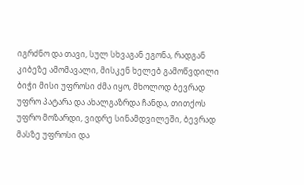იგრძნო და თავი, სულ სხვაგან ეგონა, რადგან კიბეზე ამომავალი, მისკენ ხელებ გამოწვდილი ბიჭი მისი უფროსი ძმა იყო, მხოლოდ ბევრად უფრო პატარა და ახალგაზრდა ჩანდა, თითქოს უფრო მოზარდი, ვიდრე სინამდვილეში, ბევრად მასზე უფროსი და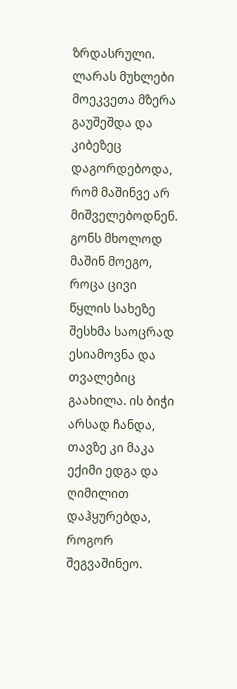ზრდასრული. ლარას მუხლები მოეკვეთა მზერა გაუშეშდა და კიბეზეც დაგორდებოდა, რომ მაშინვე არ მიშველებოდნენ. გონს მხოლოდ მაშინ მოეგო, როცა ცივი წყლის სახეზე შესხმა საოცრად ესიამოვნა და თვალებიც გაახილა. ის ბიჭი არსად ჩანდა, თავზე კი მაკა ექიმი ედგა და ღიმილით დაჰყურებდა, როგორ შეგვაშინეო.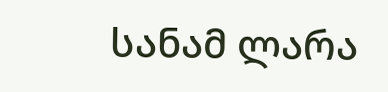სანამ ლარა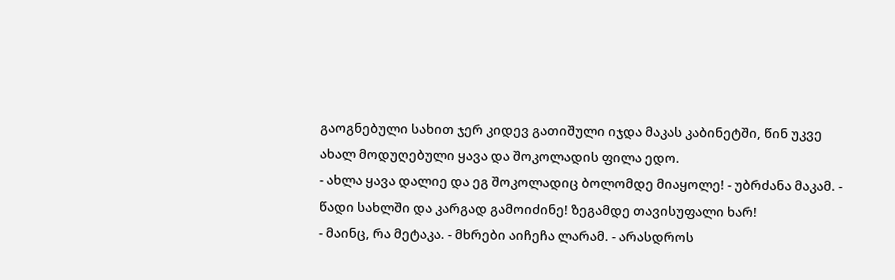გაოგნებული სახით ჯერ კიდევ გათიშული იჯდა მაკას კაბინეტში, წინ უკვე ახალ მოდუღებული ყავა და შოკოლადის ფილა ედო.
- ახლა ყავა დალიე და ეგ შოკოლადიც ბოლომდე მიაყოლე! - უბრძანა მაკამ. - წადი სახლში და კარგად გამოიძინე! ზეგამდე თავისუფალი ხარ!
- მაინც, რა მეტაკა. - მხრები აიჩეჩა ლარამ. - არასდროს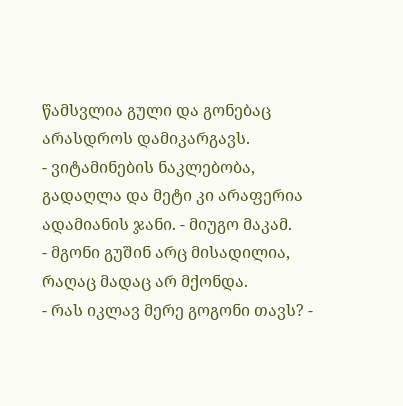წამსვლია გული და გონებაც არასდროს დამიკარგავს.
- ვიტამინების ნაკლებობა, გადაღლა და მეტი კი არაფერია ადამიანის ჯანი. - მიუგო მაკამ.
- მგონი გუშინ არც მისადილია, რაღაც მადაც არ მქონდა.
- რას იკლავ მერე გოგონი თავს? -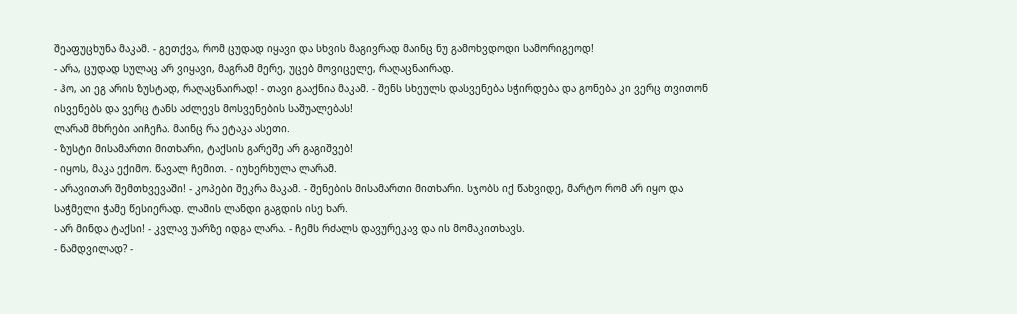შეაფუცხუნა მაკამ. - გეთქვა, რომ ცუდად იყავი და სხვის მაგივრად მაინც ნუ გამოხვდოდი სამორიგეოდ!
- არა, ცუდად სულაც არ ვიყავი, მაგრამ მერე, უცებ მოვიცელე, რაღაცნაირად.
- ჰო, აი ეგ არის ზუსტად, რაღაცნაირად! - თავი გააქნია მაკამ. - შენს სხეულს დასვენება სჭირდება და გონება კი ვერც თვითონ ისვენებს და ვერც ტანს აძლევს მოსვენების საშუალებას!
ლარამ მხრები აიჩეჩა. მაინც რა ეტაკა ასეთი.
- ზუსტი მისამართი მითხარი, ტაქსის გარეშე არ გაგიშვებ!
- იყოს, მაკა ექიმო. წავალ ჩემით. - იუხერხულა ლარამ.
- არავითარ შემთხვევაში! - კოპები შეკრა მაკამ. - შენების მისამართი მითხარი. სჯობს იქ წახვიდე, მარტო რომ არ იყო და საჭმელი ჭამე წესიერად. ლამის ლანდი გაგდის ისე ხარ.
- არ მინდა ტაქსი! - კვლავ უარზე იდგა ლარა. - ჩემს რძალს დავურეკავ და ის მომაკითხავს.
- ნამდვილად? -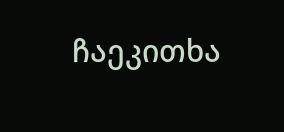ჩაეკითხა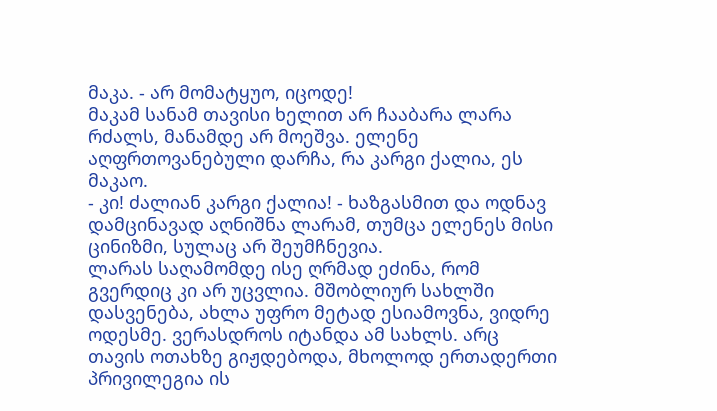მაკა. - არ მომატყუო, იცოდე!
მაკამ სანამ თავისი ხელით არ ჩააბარა ლარა რძალს, მანამდე არ მოეშვა. ელენე აღფრთოვანებული დარჩა, რა კარგი ქალია, ეს მაკაო.
- კი! ძალიან კარგი ქალია! - ხაზგასმით და ოდნავ დამცინავად აღნიშნა ლარამ, თუმცა ელენეს მისი ცინიზმი, სულაც არ შეუმჩნევია.
ლარას საღამომდე ისე ღრმად ეძინა, რომ გვერდიც კი არ უცვლია. მშობლიურ სახლში დასვენება, ახლა უფრო მეტად ესიამოვნა, ვიდრე ოდესმე. ვერასდროს იტანდა ამ სახლს. არც თავის ოთახზე გიჟდებოდა, მხოლოდ ერთადერთი პრივილეგია ის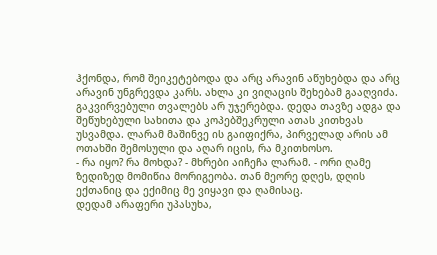ჰქონდა, რომ შეიკეტებოდა და არც არავინ აწუხებდა და არც არავინ უნგრევდა კარს. ახლა კი ვიღაცის შეხებამ გააღვიძა. გაკვირვებული თვალებს არ უჯერებდა. დედა თავზე ადგა და შეწუხებული სახითა და კოპებშეკრული ათას კითხვას უსვამდა. ლარამ მაშინვე ის გაიფიქრა, პირველად არის ამ ოთახში შემოსული და აღარ იცის, რა მკითხოსო.
- რა იყო? რა მოხდა? - მხრები აიჩეჩა ლარამ. - ორი ღამე ზედიზედ მომიწია მორიგეობა. თან მეორე დღეს, დღის ექთანიც და ექიმიც მე ვიყავი და ღამისაც.
დედამ არაფერი უპასუხა,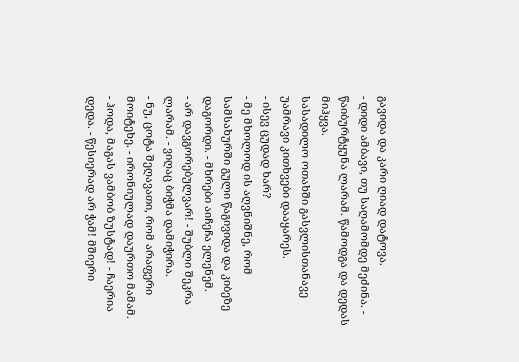გავიდა და კარი ღიად დატოვა.
- დიდი ამბავი, თუ საღამომდე მეძინა. - წაიბურტყუნა ლარამ. წამოდგა და დედას მიჰყვა.
სასადილო ოთახში გასვლისთანავე უამრავი კითხვები დააყარეს.
- ისევ ცუდად ხარ?
- მე მხოლოდ ის აღვნიშნე, რომ სამსახურში გული წაგივიდა და კიბეზე დაგორდი. - მხრები აიჩეჩა ელენემ.
- არ დავგორებულვარ! - შუბლი შეკრა ლარამ. - ვიღაც ბიჭმა დამიჭირა.
- ნუ, ცოტა შეღავათი, რომ არაფერი მოიტეხე. - ირონიულად დაურთო მამამ.
- ჰოდა, მაგას ვამბობ ზუსტად! - ჩაერია დედა. - წესიერად არ ჭამ! მშიერი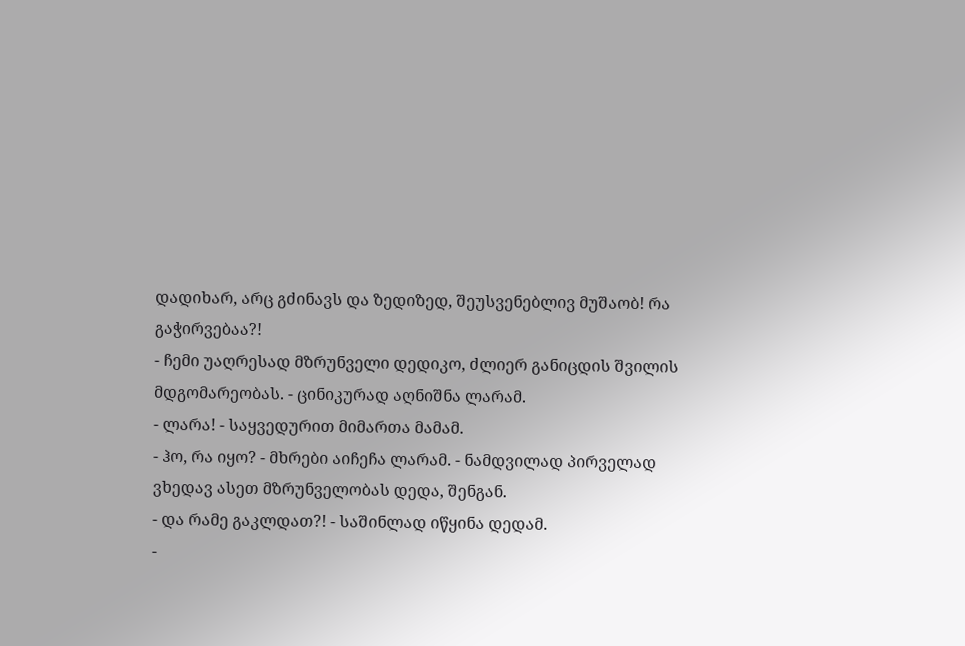დადიხარ, არც გძინავს და ზედიზედ, შეუსვენებლივ მუშაობ! რა გაჭირვებაა?!
- ჩემი უაღრესად მზრუნველი დედიკო, ძლიერ განიცდის შვილის მდგომარეობას. - ცინიკურად აღნიშნა ლარამ.
- ლარა! - საყვედურით მიმართა მამამ.
- ჰო, რა იყო? - მხრები აიჩეჩა ლარამ. - ნამდვილად პირველად ვხედავ ასეთ მზრუნველობას დედა, შენგან.
- და რამე გაკლდათ?! - საშინლად იწყინა დედამ.
-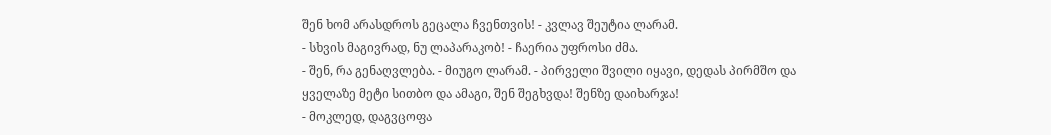შენ ხომ არასდროს გეცალა ჩვენთვის! - კვლავ შეუტია ლარამ.
- სხვის მაგივრად, ნუ ლაპარაკობ! - ჩაერია უფროსი ძმა.
- შენ, რა გენაღვლება. - მიუგო ლარამ. - პირველი შვილი იყავი, დედას პირმშო და ყველაზე მეტი სითბო და ამაგი, შენ შეგხვდა! შენზე დაიხარჯა!
- მოკლედ, დაგვცოფა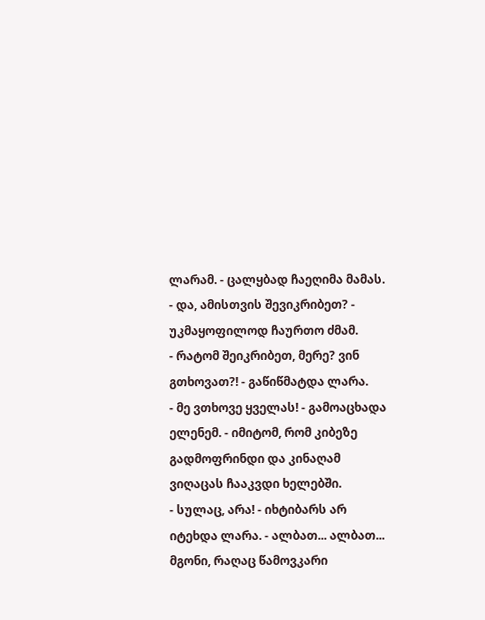ლარამ. - ცალყბად ჩაეღიმა მამას.
- და, ამისთვის შევიკრიბეთ? - უკმაყოფილოდ ჩაურთო ძმამ.
- რატომ შეიკრიბეთ, მერე? ვინ გთხოვათ?! - გაწიწმატდა ლარა.
- მე ვთხოვე ყველას! - გამოაცხადა ელენემ. - იმიტომ, რომ კიბეზე გადმოფრინდი და კინაღამ ვიღაცას ჩააკვდი ხელებში.
- სულაც, არა! - იხტიბარს არ იტეხდა ლარა. - ალბათ... ალბათ... მგონი, რაღაც წამოვკარი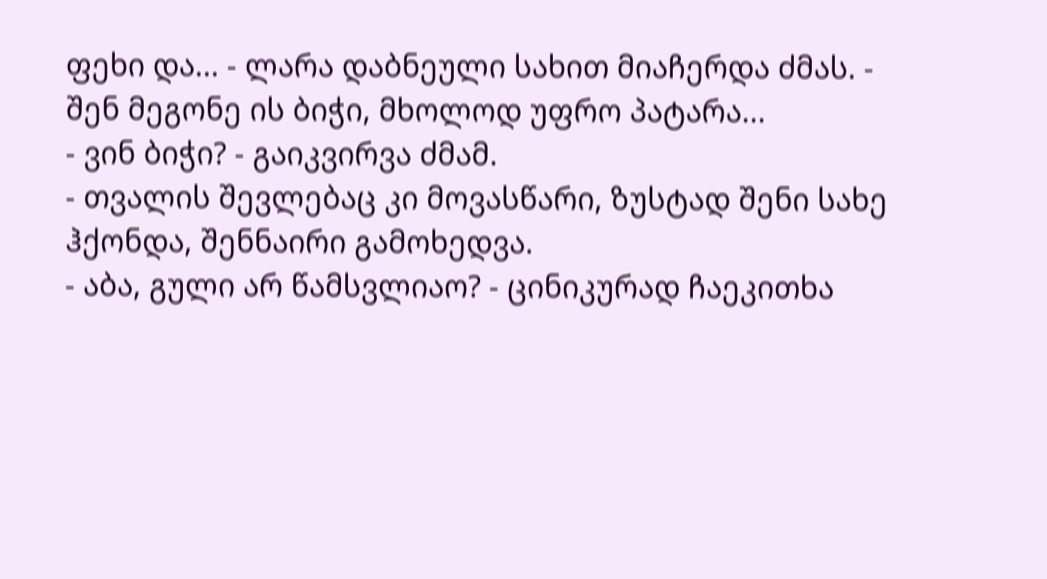ფეხი და... - ლარა დაბნეული სახით მიაჩერდა ძმას. - შენ მეგონე ის ბიჭი, მხოლოდ უფრო პატარა...
- ვინ ბიჭი? - გაიკვირვა ძმამ.
- თვალის შევლებაც კი მოვასწარი, ზუსტად შენი სახე ჰქონდა, შენნაირი გამოხედვა.
- აბა, გული არ წამსვლიაო? - ცინიკურად ჩაეკითხა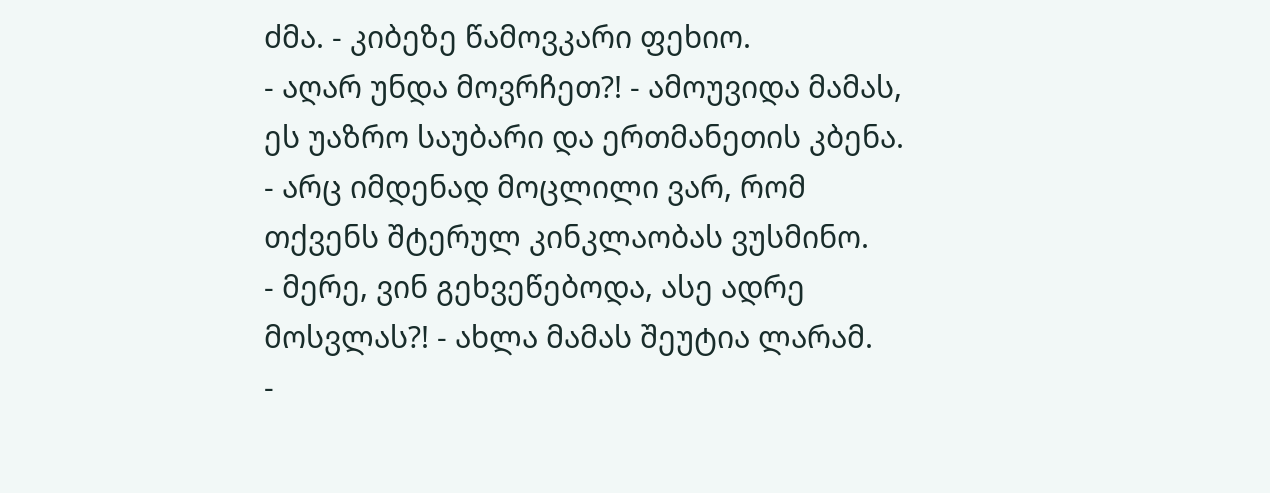ძმა. - კიბეზე წამოვკარი ფეხიო.
- აღარ უნდა მოვრჩეთ?! - ამოუვიდა მამას, ეს უაზრო საუბარი და ერთმანეთის კბენა. - არც იმდენად მოცლილი ვარ, რომ თქვენს შტერულ კინკლაობას ვუსმინო.
- მერე, ვინ გეხვეწებოდა, ასე ადრე მოსვლას?! - ახლა მამას შეუტია ლარამ.
-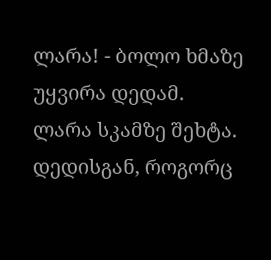ლარა! - ბოლო ხმაზე უყვირა დედამ.
ლარა სკამზე შეხტა. დედისგან, როგორც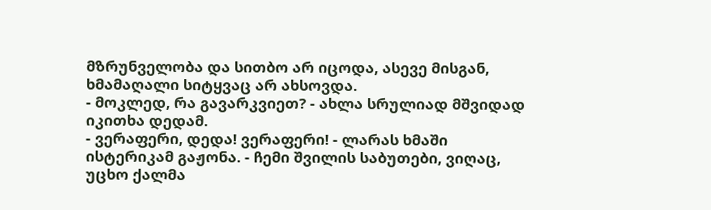მზრუნველობა და სითბო არ იცოდა, ასევე მისგან, ხმამაღალი სიტყვაც არ ახსოვდა.
- მოკლედ, რა გავარკვიეთ? - ახლა სრულიად მშვიდად იკითხა დედამ.
- ვერაფერი, დედა! ვერაფერი! - ლარას ხმაში ისტერიკამ გაჟონა. - ჩემი შვილის საბუთები, ვიღაც, უცხო ქალმა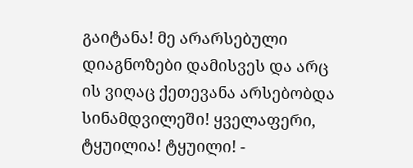გაიტანა! მე არარსებული დიაგნოზები დამისვეს და არც ის ვიღაც ქეთევანა არსებობდა სინამდვილეში! ყველაფერი, ტყუილია! ტყუილი! -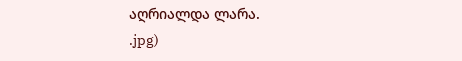აღრიალდა ლარა.
.jpg)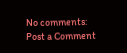No comments:
Post a Comment